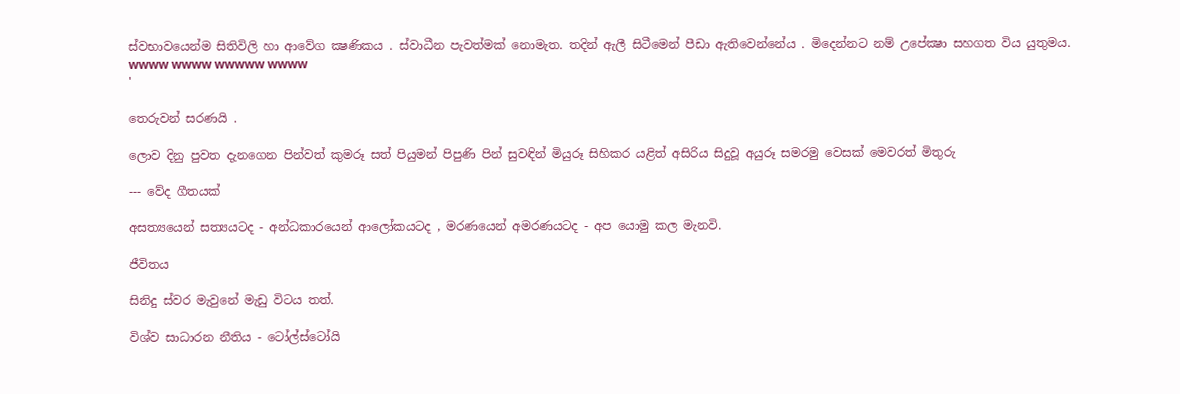ස්වභාවයෙන්ම සිතිවිලි හා ආවේග ක්‍ෂණිකය . ස්වාධීන පැවත්මක් නොමැත. තදින් ඇලී සිටීමෙන් පීඩා ඇතිවෙන්නේය . මිදෙන්නට නම් උපේක්‍ෂා සහගත විය යුතුමය.
wwww wwww wwwww wwww
'

තෙරුවන් සරණයි .

ලොව දිනු පුවත දැනගෙන පින්වත් කුමරූ සත් පියුමන් පිපුණි පින් සුවඳින් මියුරූ සිහිකර යළිත් අසිරිය සිදුවූ අයුරූ සමරමු වෙසක් මෙවරත් මිතුරු

--- වේද ගීතයක්

අසත්‍යයෙන් සත්‍යයටද - අන්ධකාරයෙන් ආලෝකයටද , මරණයෙන් අමරණයටද - අප යොමු කල මැනවි.

ජීවිතය

සිනිදු ස්වර මැවුනේ මැඩු විටය තත්.

විශ්ව සාධාරන නීතිය - ටෝල්ස්ටෝයි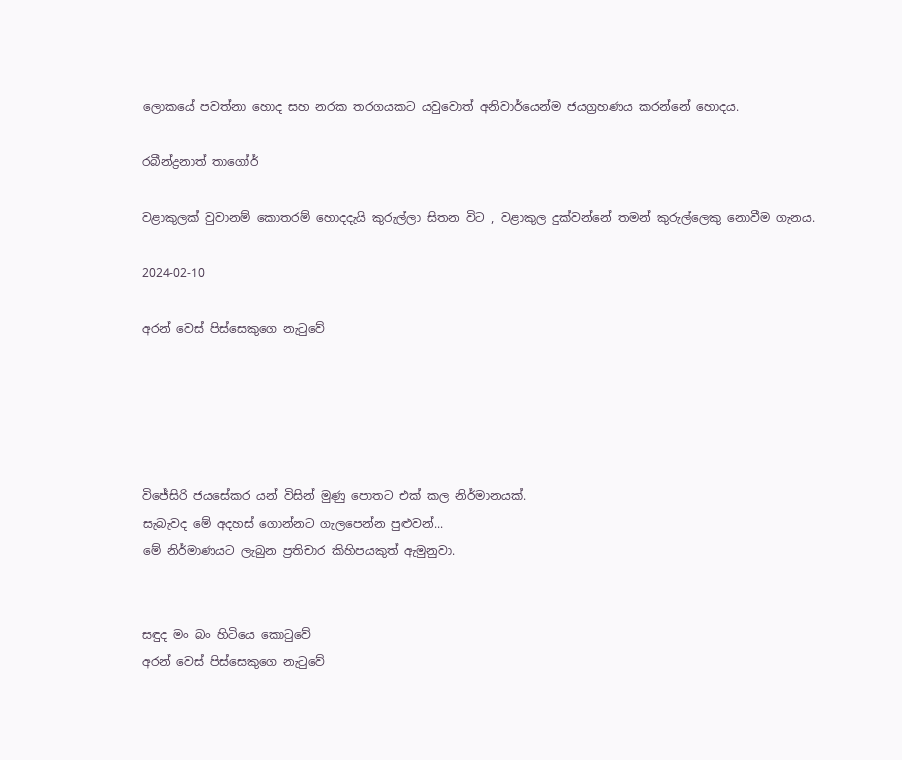ලොකයේ පවත්නා හොද සහ නරක තරගයකට යවුවොත් අනිවාර්යෙන්ම ජයග්‍රහණය කරන්නේ හොදය.

රබීන්ද්‍රනාත් තාගෝර්

වළාකුලක් වුවානම් කොතරම් හොදදැයි කුරුල්ලා සිතන විට , වළාකුල දුක්වන්නේ තමන් කුරුල්ලෙකු නොවීම ගැනය.

2024-02-10

අරන් වෙස් පිස්සෙකුගෙ නැටුවේ





විජේසිරි ජයසේකර යන් විසින් මුණු පොතට එක් කල නිර්මානයක්.
සැබැවද මේ අදහස් ගොන්නට ගැලපෙන්න පුළුවන්...
මේ නිර්මාණයට ලැබුන ප්‍රතිචාර කිහිපයකුත් ඇමුනුවා.


සඳුද මං බං හිටියෙ කොටුවේ
අරන් වෙස් පිස්සෙකුගෙ නැටුවේ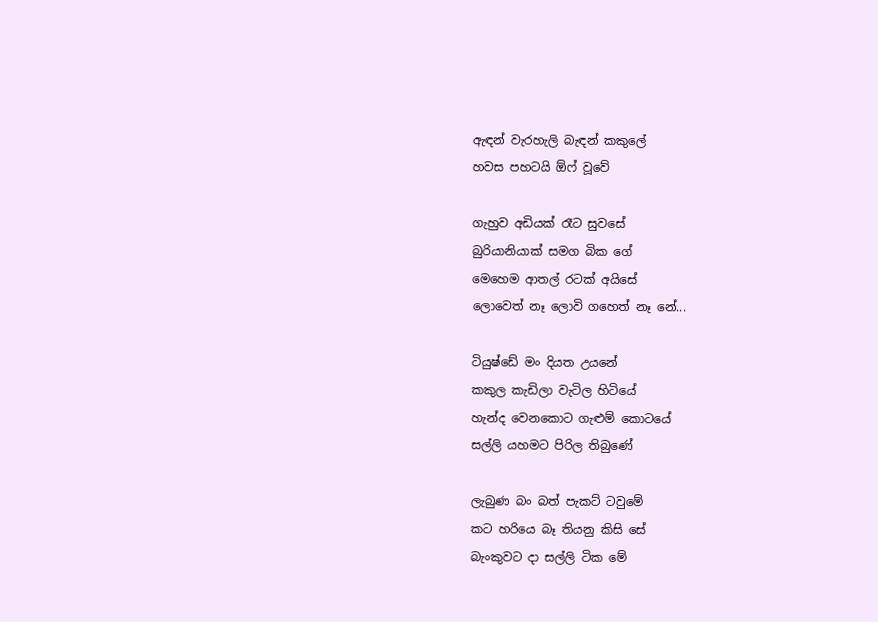ඇඳන් වැරහැලි බැඳන් කකුලේ
හවස පහටයි ඕෆ් වූවේ

ගැහුව අඩියක් රෑට සුවසේ
බුරියානියාක් සමග බික ගේ
මෙහෙම ආතල් රටක් අයිසේ
ලොවෙත් නෑ ලොවි ගහෙත් නෑ නේ...

ටියුෂ්ඩේ මං දියත උයනේ
කකුල කැඩිලා වැටිල හිටියේ
හැන්ද වෙනකොට ගැළුම් කොටයේ
සල්ලි යහමට පිරිල තිබුණේ

ලැබුණ බං බත් පැකට් ටවුමේ
කට හරියෙ බෑ තියනු කිසි සේ
බැංකුවට දා සල්ලි ටික මේ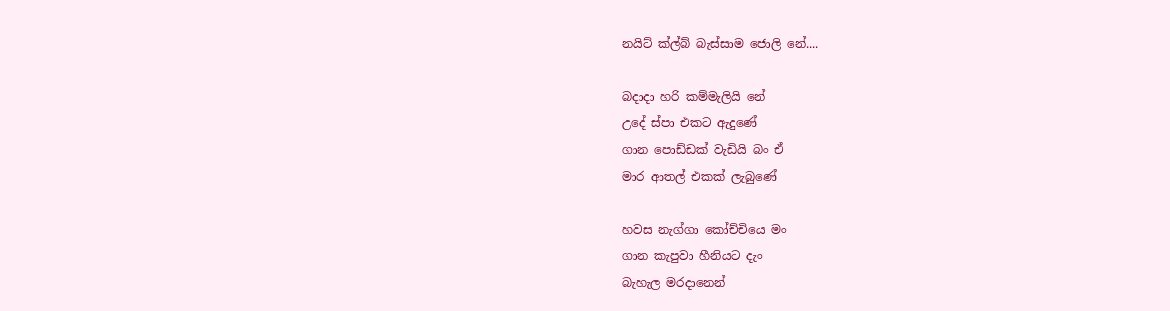නයිට් ක්ල්බ් බැස්සාම ජොලි නේ....

බදාදා හරි කම්මැලියි නේ
උදේ ස්පා එකට ඇදුණේ
ගාන පොඩ්ඩක් වැඩියි බං ඒ
මාර ආතල් එකක් ලැබුණේ

හවස නැග්ගා කෝච්චියෙ මං
ගාන කැපුවා හීනියට දැං
බැහැල මරදානෙන්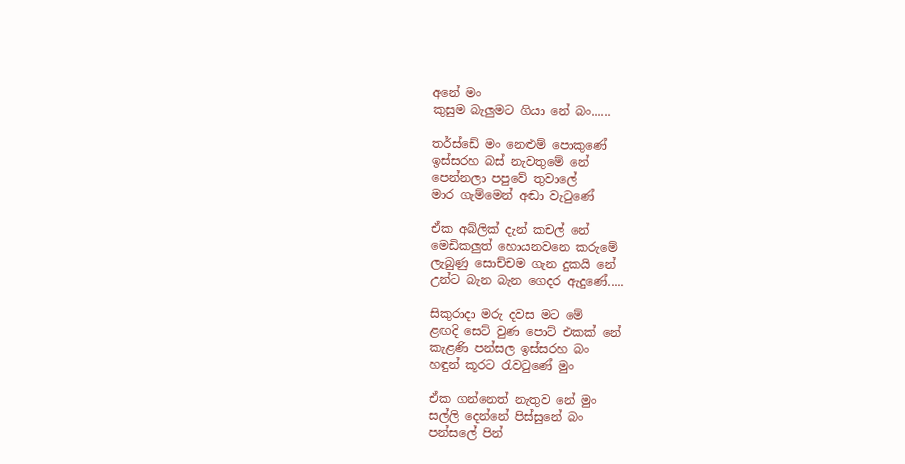අනේ මං
කුසුම බැලුමට ගියා නේ බං......

තර්ස්ඩේ මං නෙළුම් පොකුණේ
ඉස්සරහ බස් නැවතුමේ නේ
පෙන්නලා පපුවේ තුවාලේ
මාර ගැම්මෙන් අඬා වැටුණේ

ඒක අබ්ලික් දැන් කචල් නේ
මෙඩිකලුත් හොයනවනෙ කරුමේ
ලැබුණු සොච්චම ගැන දුකයි නේ
උන්ට බැන බැන ගෙදර ඇදුණේ.....

සිකුරාදා මරු දවස මට මේ
ළඟදි සෙට් වුණ පොට් එකක් නේ
කැළණි පන්සල ඉස්සරහ බං
හඳුන් කූරට රැවටුණේ මුං

ඒක ගන්නෙත් නැතුව නේ මුං
සල්ලි දෙන්නේ පිස්සුනේ බං
පන්සලේ පින්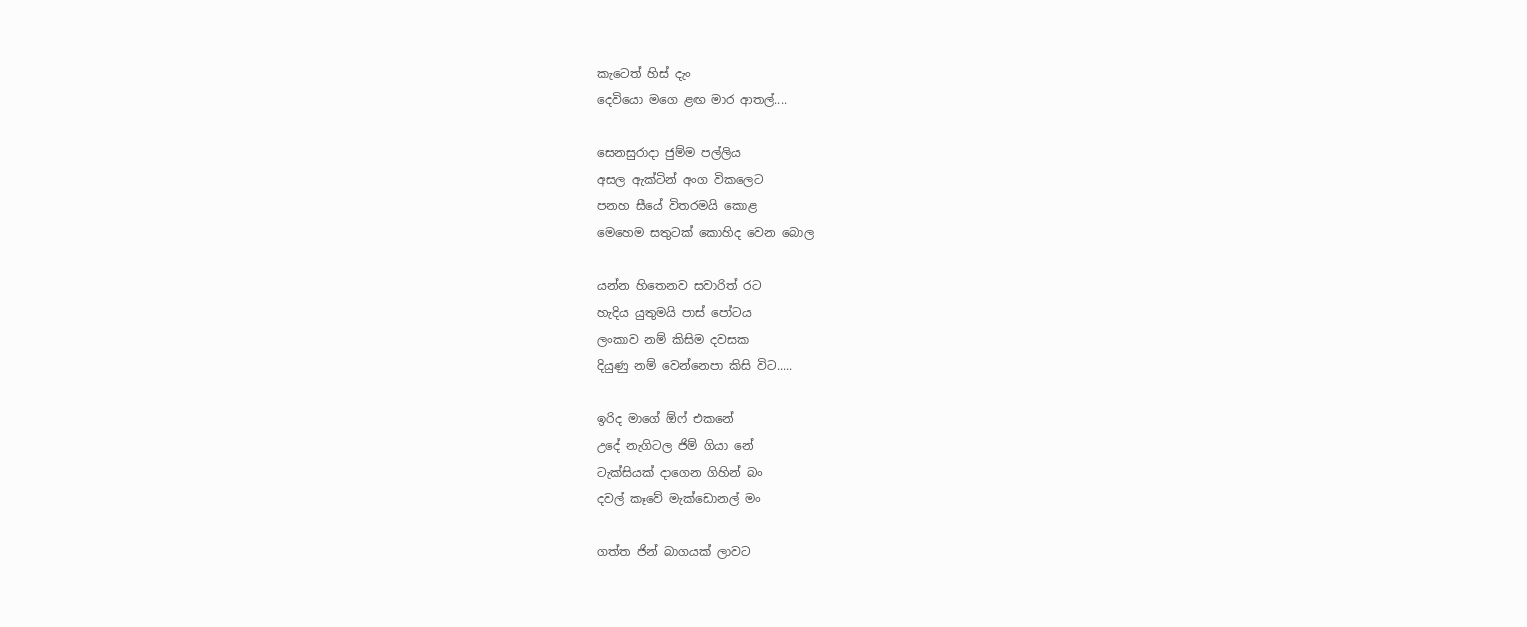කැටෙත් හිස් දැං
දෙවියො මගෙ ළඟ මාර ආතල්....

සෙනසුරාදා ජුම්ම පල්ලිය
අසල ඇක්ටින් අංග විකලෙට
පනහ සීයේ විතරමයි කොළ
මෙහෙම සතුටක් කොහිද වෙන බොල

යන්න හිතෙනව සවාරිත් රට
හැදිය යුතුමයි පාස් පෝටය
ලංකාව නම් කිසිම දවසක
දියුණු නම් වෙන්නෙපා කිසි විට.....

ඉරිද මාගේ ඕෆ් එකනේ
උදේ නැගිටල ජිම් ගියා නේ
ටැක්සියක් දාගෙන ගිහින් බං
දවල් කෑවේ මැක්ඩොනල් මං

ගත්ත ජින් බාගයක් ලාවට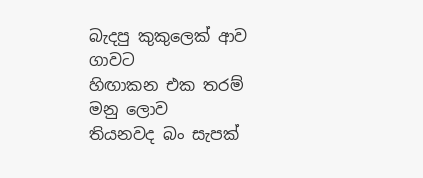බැදපු කුකුලෙක් ආව ගාවට
හිඟාකන එක තරම් මනු ලොව
තියනවද බං සැපක්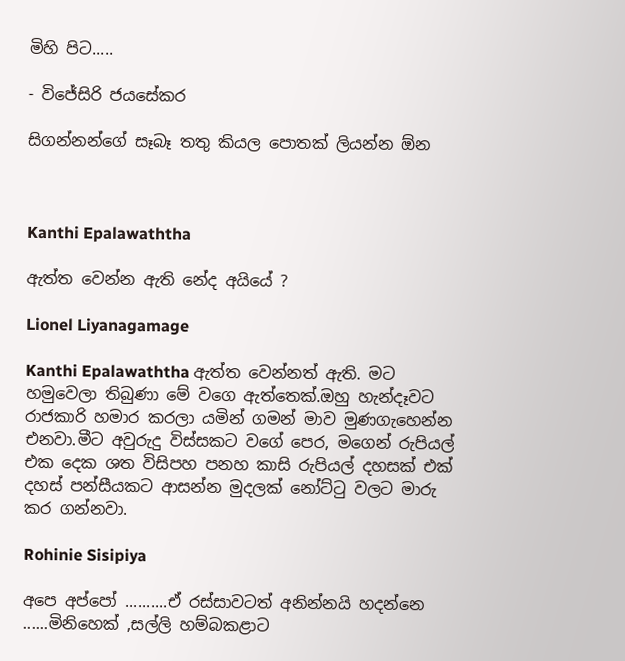මිහි පිට.....

- විජේසිරි ජයසේකර

සිගන්නන්ගේ සෑබෑ තතු කියල පොතක් ලියන්න ඕන



Kanthi Epalawaththa

ඇත්ත වෙන්න ඇති නේද අයියේ ?

Lionel Liyanagamage

Kanthi Epalawaththa ඇත්ත වෙන්නත් ඇති. මට හමුවෙලා තිබුණා මේ වගෙ ඇත්තෙක්.ඔහු හැන්දෑවට රාජකාරි හමාර කරලා යමින් ගමන් මාව මුණගැහෙන්න එනවා.මීට අවුරුදු විස්සකට වගේ පෙර, මගෙන් රුපියල් එක දෙක ශත විසිපහ පනහ කාසි රුපියල් දහසක් එක් දහස් පන්සීයකට ආසන්න මුදලක් නෝට්ටු වලට මාරු කර ගන්නවා.

Rohinie Sisipiya

අපෙ අප්පෝ ..........ඒ රස්සාවටත් අනින්නයි හදන්නෙ ......මිනිහෙක් ,සල්ලි හම්බකළාට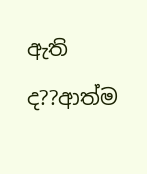ඇති ද??ආත්ම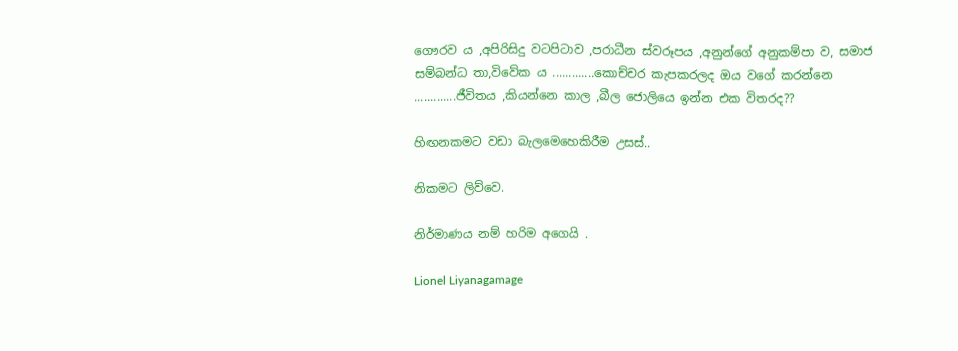ගෞරව ය ,අපිරිසිදු වටපිටාව ,පරාධීන ස්වරූපය ,අනුන්ගේ අනුකම්පා ව, සමාජ සම්බන්ධ තා,විවේක ය .............කොච්චර කැපකරලද ඔය වගේ කරන්නෙ .............ජීවිතය ,කියන්නෙ කාල ,බීල ජොලියෙ ඉන්න එක විතරද??

හිඟනකමට වඩා බැලමෙහෙකිරීම උසස්..

නිකමට ලිව්වෙ.

නිර්මාණය නම් හරිම අගෙයි .

Lionel Liyanagamage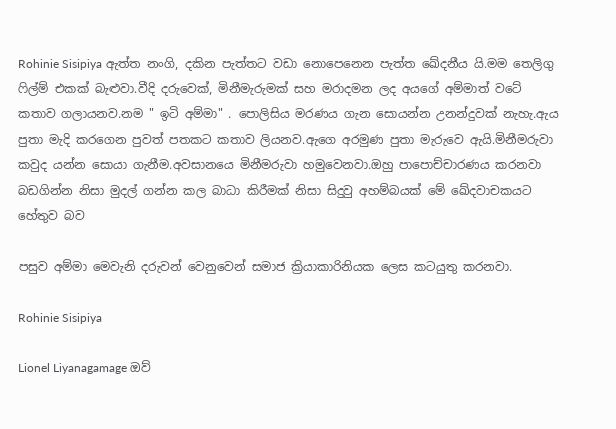Rohinie Sisipiya ඇත්ත නංගි, දකින පැත්තට වඩා නොපෙනෙන පැත්ත ඛේදනීය යි.මම තෙලිගු ෆිල්ම් එකක් බැළුවා.වීදි දරුවෙක්, මිනීමැරුමක් සහ මරාදමන ලද අයගේ අම්මාත් වටේ කතාව ගලායනව.නම " ඉටි අම්මා" . පොලිසිය මරණය ගැන සොයන්න උනන්දුවක් නැහැ.ඇය පුතා මැදි කරගෙන පුවත් පතකට කතාව ලියනව.ඇගෙ අරමුණ පුතා මැරුවෙ ඇයි.මිනීමරුවා කවුද යන්න සොයා ගැනීම.අවසානයෙ මිනීමරුවා හමුවෙනවා.ඔහු පාපොච්චාරණය කරනවා බඩගින්න නිසා මුදල් ගන්න කල බාධා කිරීමක් නිසා සිදුවු අහම්බයක් මේ ඛේදවාචකයට හේතුව බව

පසුව අම්මා මෙවැනි දරුවන් වෙනුවෙන් සමාජ ක්‍රියාකාරිනියක ලෙස කටයුතු කරනවා.

Rohinie Sisipiya

Lionel Liyanagamage ඔව්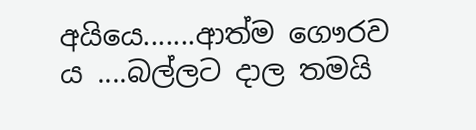අයියෙ.......ආත්ම ගෞරව ය ....බල්ලට දාල තමයි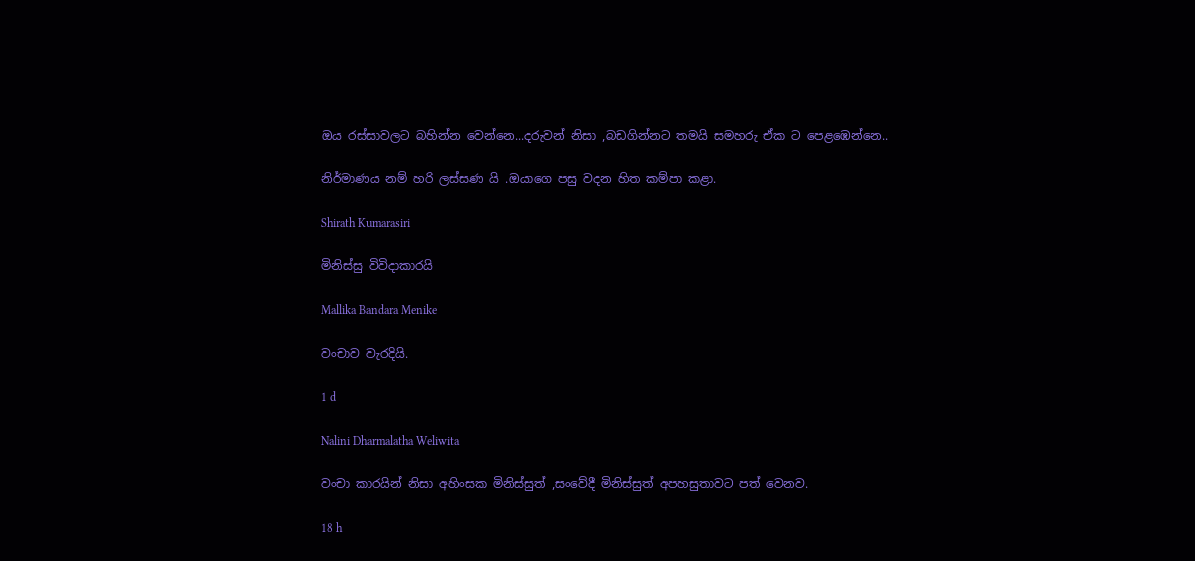ඔය රස්සාවලට බහින්න වෙන්නෙ...දරුවන් නිසා ,බඩගින්නට තමයි සමහරු ඒක ට පෙළඹෙන්නෙ..

නිර්මාණය නම් හරි ලස්සණ යි .ඔයාගෙ පසු වදන හිත කම්පා කළා.

Shirath Kumarasiri

මිනිස්සු විවිදාකාරයි

Mallika Bandara Menike

වංචාව වැරදියි.

1 d

Nalini Dharmalatha Weliwita

වංචා කාරයින් නිසා අහිංසක මිනිස්සුත් ,සංවේදී මිනිස්සුත් අපහසුතාවට පත් වෙනව.

18 h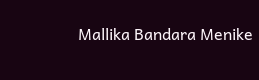Mallika Bandara Menike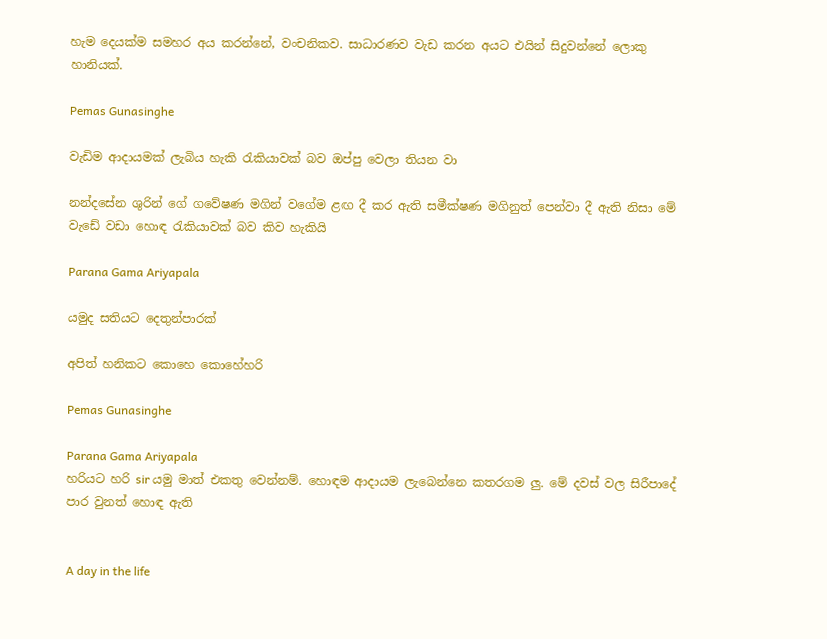හැම දෙයක්ම සමහර අය කරන්නේ, වංචනිකව. සාධාරණව වැඩ කරන අයට එයින් සිදුවන්නේ ලොකු හානියක්.

Pemas Gunasinghe

වැඩිම ආදායමක් ලැබිය හැකි රැකියාවක් බව ඔප්පු වෙලා තියන වා

නන්දසේන ශුරින් ගේ ගවේෂණ මගින් වගේම ළඟ දී කර ඇති සමීක්ෂණ මගිනුත් පෙන්වා දී ඇති නිසා මේ වැඩේ වඩා හොඳ රැකියාවක් බව කිව හැකියි

Parana Gama Ariyapala

යමුද සතියට දෙතුන්පාරක්

අපිත් හනිකට කොහෙ කොහේහරි

Pemas Gunasinghe

Parana Gama Ariyapala
හරියට හරි sir යමු මාත් එකතු වෙන්නම්. හොඳම ආදායම ලැබෙන්නෙ කතරගම ලු. මේ දවස් වල සිරීපාදේ පාර වුනත් හොඳ ඇති


A day in the life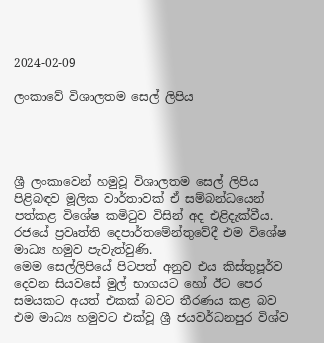2024-02-09

ලංකාවේ විශාලතම සෙල් ලිපිය




ශ්‍රී ලංකාවෙන් හමුවූ විශාලතම සෙල් ලිපිය පිළිබඳව මූලික වාර්තාවක් ඒ සම්බන්ධයෙන් පත්කළ විශේෂ කමිටුව විසින් අද එළිදැක්වීය.
රජයේ ප්‍රවෘත්ති දෙපාර්තමේන්තුවේදී එම විශේෂ මාධ්‍ය හමුව පැවැත්වුණි.
මෙම සෙල්ලිපියේ පිටපත් අනුව එය කිස්තුපූර්ව දෙවන සියවසේ මුල් භාගයට හෝ ඊට පෙර සමයකට අයත් එකක් බවට තීරණය කළ බව එම මාධ්‍ය හමුවට එක්වූ ශ්‍රී ජයවර්ධනපුර විශ්ව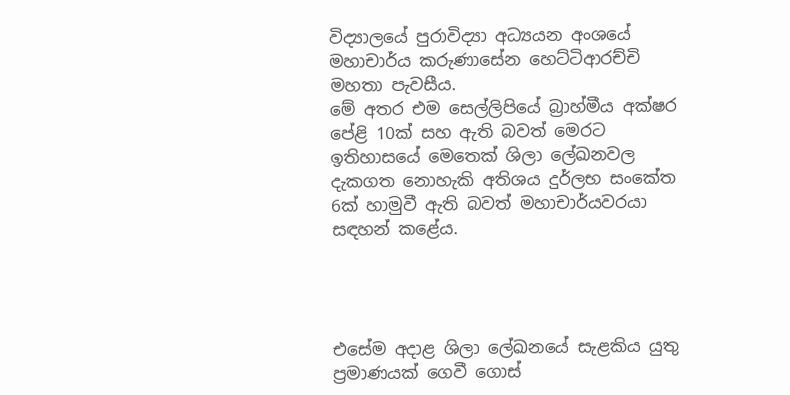විද්‍යාලයේ පුරාවිද්‍යා අධ්‍යයන අංශයේ මහාචාර්ය කරුණාසේන හෙට්ටිආරච්චි මහතා පැවසීය.
මේ අතර එම සෙල්ලිපියේ බ්‍රාහ්මීය අක්ෂර පේළි 10ක් සහ ඇති බවත් මෙරට ඉතිහාසයේ මෙතෙක් ශිලා ලේඛනවල දැකගත නොහැකි අතිශය දුර්ලභ සංකේත 6ක් හාමුවී ඇති බවත් මහාචාර්යවරයා සඳහන් කළේය.




එසේම අදාළ ශිලා ලේඛනයේ සැළකිය යුතු ප්‍රමාණයක් ගෙවී ගොස්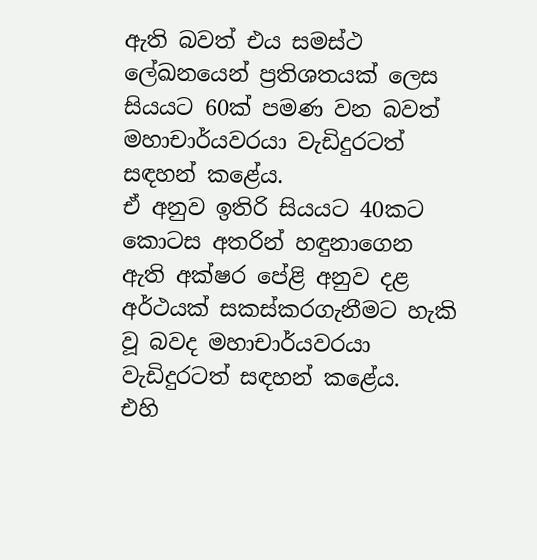ඇති බවත් එය සමස්ථ ලේඛනයෙන් ප්‍රතිශතයක් ලෙස සියයට 60ක් පමණ වන බවත් මහාචාර්යවරයා වැඩිදුරටත් සඳහන් කළේය.
ඒ අනුව ඉතිරි සියයට 40කට කොටස අතරින් හඳුනාගෙන ඇති අක්ෂර පේළි අනුව දළ අර්ථයක් සකස්කරගැනීමට හැකි වූ බවද මහාචාර්යවරයා වැඩිදුරටත් සඳහන් කළේය.
එහි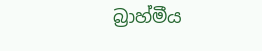බ්‍රාහ්මීය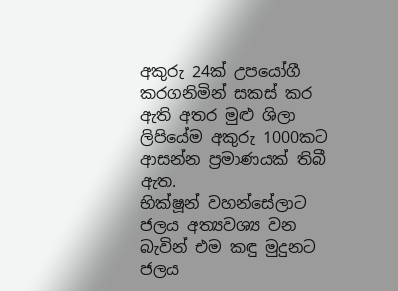අකුරු 24ක් උපයෝගී කරගනිමින් සකස් කර ඇති අතර මුළු ශිලා ලිපියේම අකුරු 1000කට ආසන්න ප්‍රමාණයක් තිබී ඇත.
භික්ෂූන් වහන්සේලාට ජලය අත්‍යවශ්‍ය වන බැවින් එම කඳු මුදුනට ජලය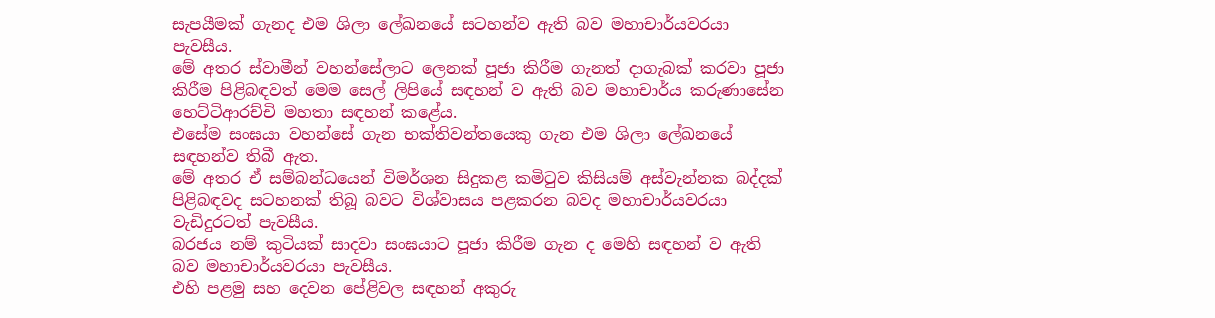සැපයීමක් ගැනද එම ශිලා ලේඛනයේ සටහන්ව ඇති බව මහාචාර්යවරයා පැවසීය.
මේ අතර ස්වාමීන් වහන්සේලාට ලෙනක් පූජා කිරීම ගැනත් දාගැබක් කරවා පූජා කිරීම පිළිබඳවත් මෙම සෙල් ලිපියේ සඳහන් ව ඇති බව මහාචාර්ය කරුණාසේන හෙට්ටිආරච්චි මහතා සඳහන් කළේය.
එසේම සංඝයා වහන්සේ ගැන භක්තිවන්තයෙකු ගැන එම ශිලා ලේඛනයේ සඳහන්ව තිබී ඇත.
මේ අතර ඒ සම්බන්ධයෙන් විමර්ශන සිදුකළ කමිටුව කිසියම් අස්වැන්නක බද්දක් පිළිබඳවද සටහනක් තිබූ බවට විශ්වාසය පළකරන බවද මහාචාර්යවරයා වැඩිදුරටත් පැවසීය.
බරජය නම් කුටියක් සාදවා සංඝයාට පූජා කිරීම ගැන ද මෙහි සඳහන් ව ඇති බව මහාචාර්යවරයා පැවසීය.
එහි පළමු සහ දෙවන පේළිවල සඳහන් අකුරු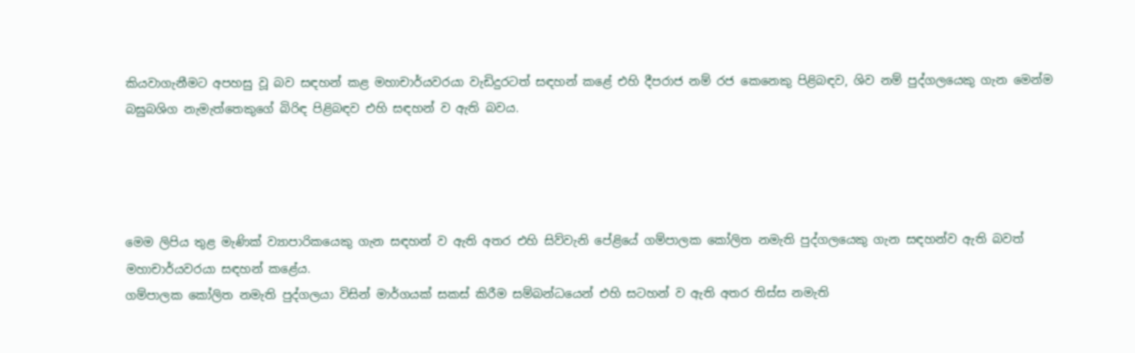කියවාගැනීමට අපහසු වූ බව සඳහන් කළ මහාචාර්යවරයා වැඩිදුරටත් සඳහන් කළේ එහි දීපරාජ නම් රජ කෙනෙකු පිළිබඳව, ශිව නම් පුද්ගලයෙකු ගැන මෙන්ම බඝුබශිග නැමැත්තෙකුගේ බිරිඳ පිළිබඳව එහි සඳහන් ව ඇති බවය.




මෙම ලිපිය තුළ මැණික් ව්‍යාපාරිකයෙකු ගැන සඳහන් ව ඇති අතර එහි සිව්වැනි පේළියේ ගම්පාලක කෝලිත නමැති පුද්ගලයෙකු ගැන සඳහන්ව ඇති බවත් මහාචාර්යවරයා සඳහන් කළේය.
ගම්පාලක කෝලිත නමැති පුද්ගලයා විසින් මාර්ගයක් සකස් කිරීම සම්බන්ධයෙන් එහි සටහන් ව ඇති අතර තිස්ස නමැති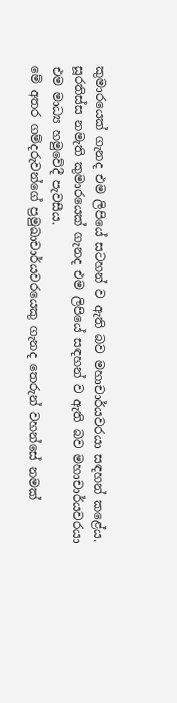කුමාරයෙක් ගැනද එම ලිපියේ සටහන් ව ඇති බව මහාචාර්යවරයා සඳහන් කළේය.
සූරතිස්ස නමැති කුමාරයෙක් ගැනද එම ලිපියේ සඳහන් ව ඇති බව මහාචාර්යවරයා එම මාධ්‍ය හමුවේදී පැවසීය.
මේ අතර ගම්දරුවන්ගේ ප්‍රමුඛාචාර්යවරයෙකු ගැනද තෙරුන් වහන්සේ නමක්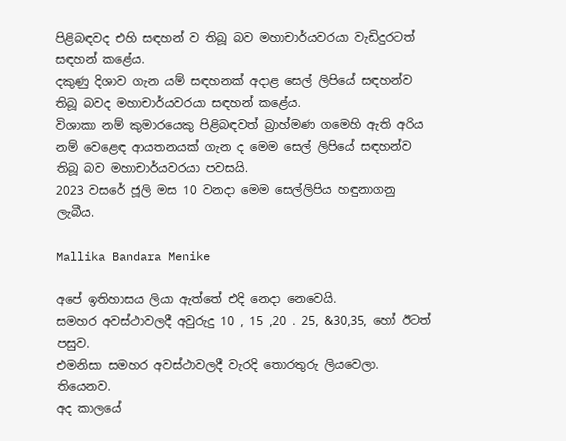පිළිබඳවද එහි සඳහන් ව තිබූ බව මහාචාර්යවරයා වැඩිදුරටත් සඳහන් කළේය.
දකුණු දිශාව ගැන යම් සඳහනක් අදාළ සෙල් ලිපියේ සඳහන්ව තිබූ බවද මහාචාර්යවරයා සඳහන් කළේය.
විශාකා නම් කුමාරයෙකු පිළිබඳවත් බ්‍රාහ්මණ ගමෙහි ඇති අරිය නම් වෙළෙඳ ආයතනයක් ගැන ද මෙම සෙල් ලිපියේ සඳහන්ව තිබූ බව මහාචාර්යවරයා පවසයි.
2023 වසරේ ජූලි මස 10 වනදා මෙම සෙල්ලිපිය හඳුනාගනු ලැබීය.

Mallika Bandara Menike

අපේ ඉතිහාසය ලියා ඇත්තේ එදි නෙදා නෙවෙයි.
සමහර අවස්ථාවලදී අවුරුදු 10 , 15 ,20 . 25, &30,35, හෝ ඊටත් පසුව.
එමනිසා සමහර අවස්ථාවලදී වැරදි තොරතුරු ලියවෙලා. තියෙනව.
අද කාලයේ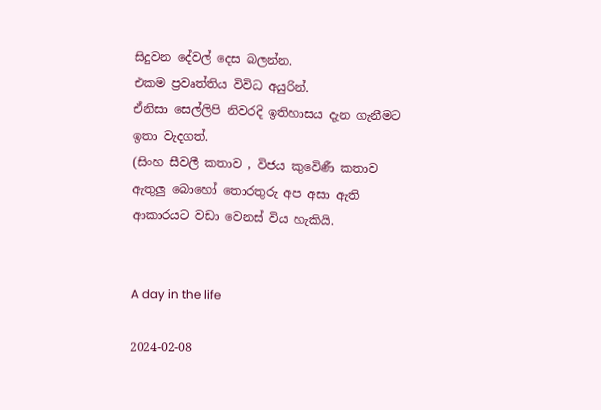සිදුවන දේවල් දෙස බලන්න.
එකම ප්‍රවෘත්තිය විවිධ අයුරින්.
ඒනිසා සෙල්ලිපි නිවරදි ඉතිහාසය දැන ගැනීමට ඉතා වැදගත්.
(සිංහ සීවලී කතාව , විජය කුවෙිණී කතාව ඇතුලු බොහෝ තොරතුරු අප අසා ඇති ආකාරයට වඩා වෙනස් විය හැකියි.


A day in the life

2024-02-08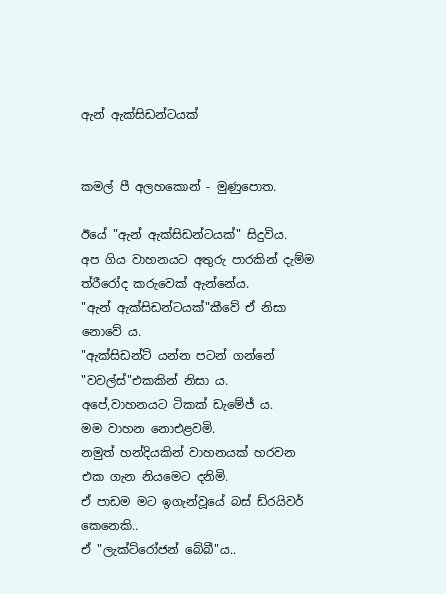ඇන් ඇක්සිඩන්ටයක්


කමල් පී අලහකොන් - මුණුපොත.

ඊයේ "ඇන් ඇක්සිඩන්ටයක්" සිදුවිය.
අප ගිය වාහනයට අතුරු පාරකින් දැම්ම ත්රීරෝද කරුවෙක් ඇන්නේය.
"ඇන් ඇක්සිඩන්ටයක්"කීවේ ඒ නිසා නොවේ ය.
"ඇක්සිඩන්ට් යන්න පටන් ගන්නේ "වවල්ස්"එකකින් නිසා ය.
අපේ,වාහනයට ටිකක් ඩැමේජ් ය.
මම වාහන නොඑළවමි.
නමුත් හන්දියකින් වාහනයක් හරවන එක ගැන නියමෙට දනිමි.
ඒ පාඩම මට ඉගැන්වූයේ බස් ඩ්රයිවර් කෙනෙකි..
ඒ "ලැක්ට්රෝජන් බේබී"ය..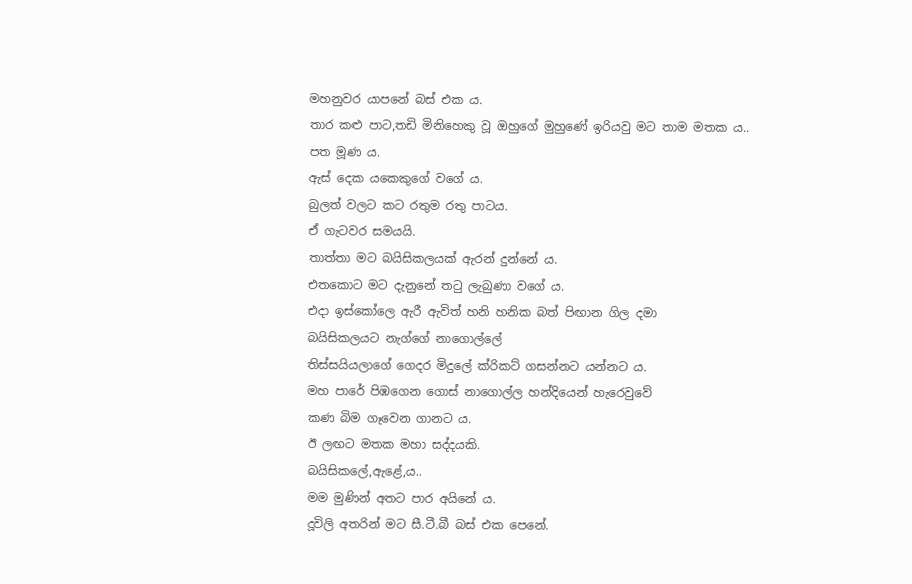මහනුවර යාපනේ බස් එක ය.
තාර කළු පාට,තඩි මිනිහෙකු වූ ඔහුගේ මුහුණේ ඉරියවු මට තාම මතක ය..
පත මූණ ය.
ඇස් දෙක යකෙකුගේ වගේ ය.
බුලත් වලට කට රතුම රතු පාටය.
ඒ ගැටවර සමයයි.
තාත්තා මට බයිසිකලයක් ඇරන් දුන්නේ ය.
එතකොට මට දැනුනේ තටු ලැබුණා වගේ ය.
එදා ඉස්කෝලෙ ඇරී ඇවිත් හනි හනික බත් පිඟාන ගිල දමා
බයිසිකලයට නැග්ගේ නාගොල්ලේ
තිස්සයියලාගේ ගෙදර මිදුලේ ක්රිකට් ගසන්නට යන්නට ය.
මහ පාරේ පිඹගෙන ගොස් නාගොල්ල හන්දියෙන් හැරෙවුවේ
කණ බිම ගෑවෙන ගානට ය.
ඊ ලඟට මතක මහා සද්දයකි.
බයිසිකලේ,ඇළේ,ය..
මම මුණින් අතට පාර අයිනේ ය.
දූවිලි අතරින් මට සී.ටී.බී බස් එක පෙනේ.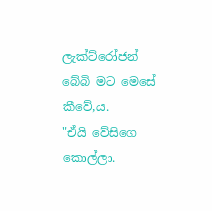ලැක්ට්රෝජන් බේබි මට මෙසේ කීවේ,ය.
"ඒයි වේසිගෙ කොල්ලා.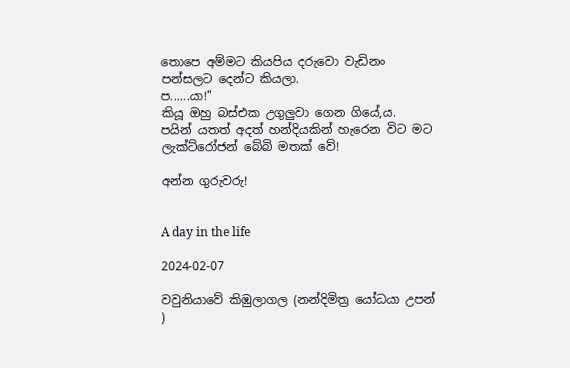තොපෙ අම්මට කියපිය දරුවො වැඩිනං
පන්සලට දෙන්ට කියලා.
ප......යා!"
කියූ ඔහු බස්එක උගුලුවා ගෙන ගියේ,ය.
පයින් යතත් අදත් හන්දියකින් හැරෙන විට මට
ලැක්ට්රෝජන් බේබි මතක් වේ!

අන්න ගුරුවරු!


A day in the life

2024-02-07

වවුනියාවේ කිඹුලාගල (නන්දිමිත්‍ර යෝධයා උපන් )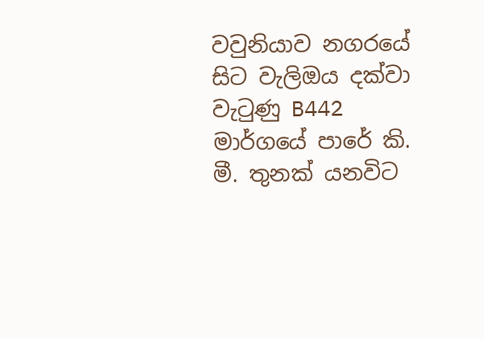වවුනියාව නගරයේ සිට වැලිඔය දක්වා වැටුණු B442 මාර්ගයේ පාරේ කි. මී. තුනක් යනවිට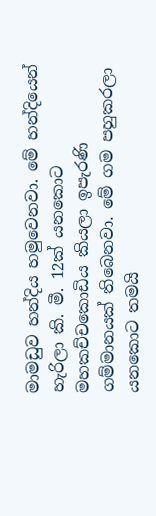මාමඩුව හන්දිය හමුවෙනවා. මේ හන්දියෙන් හැරිලා කි. මී. 12ක් යනකොට මහකච්චකොඩිය කියලා ඉපැරණි ගම්මානයක්‌ තිබෙනවා. මේ ගම පහුකරලා යනකොට තමයි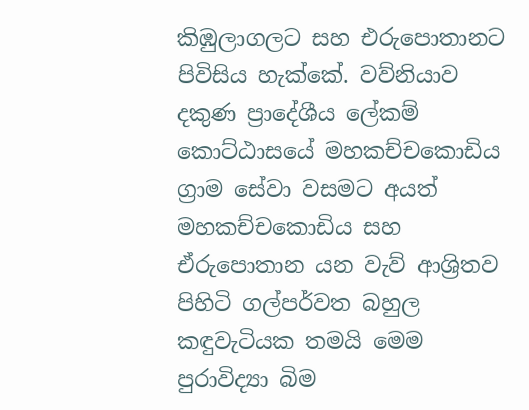කිඹුලාගලට සහ එරුපොතානට පිවිසිය හැක්කේ. වව්නියාව දකුණ ප්‍රාදේශීය ලේකම් කොට්ඨාසයේ මහකච්චකොඩිය ග්‍රාම සේවා වසමට අයත් මහකච්චකොඩිය සහ ඒරුපොතාන යන වැව් ආශ්‍රිතව පිහිටි ගල්පර්වත බහුල කඳුවැටියක තමයි මෙම පුරාවිද්‍යා බිම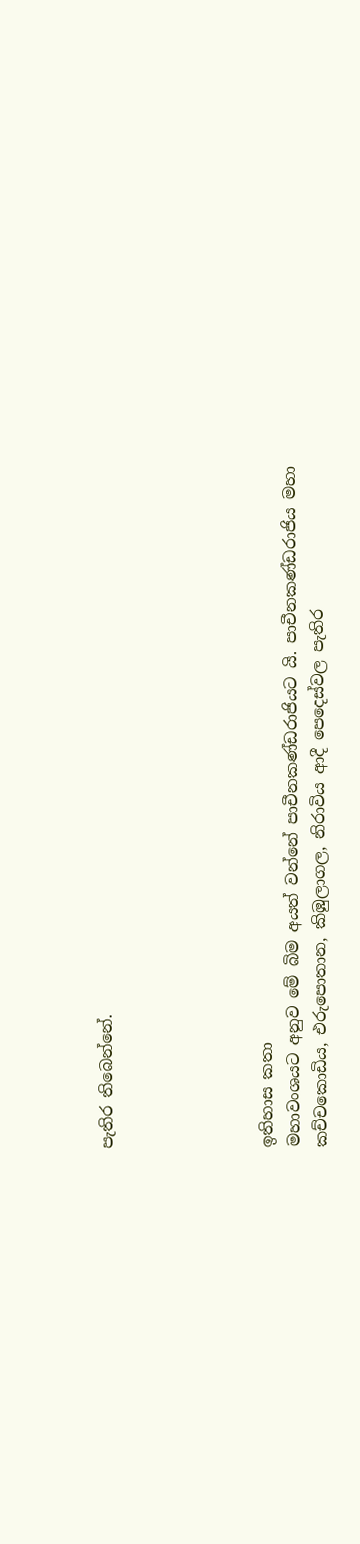පැතිර තිබෙන්නේ.





ඉතිහාස කතා
මහාවංශයට අනුව මේ බිම අයත් වන්නේ පාචීනකණ්ඩරාජියට යි. පාචීනකණ්ඩරාජිය මහා කච්චකොඩිය, එරුපොතාන, කිඹුලාගල, නිරාවිය ආදී පෙදෙස්වල පැතිර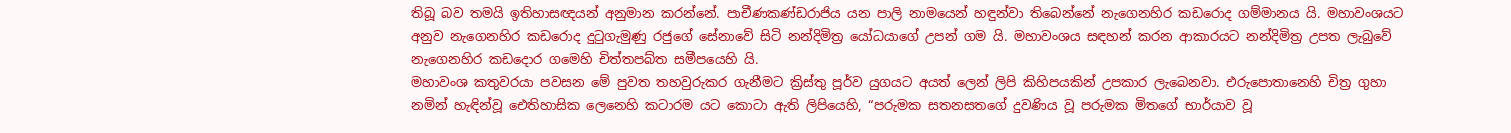තිබූ බව තමයි ඉතිහාසඥයන් අනුමාන කරන්නේ. පාචීණකණ්ඩරාජිය යන පාලි නාමයෙන් හඳුන්වා තිබෙන්නේ නැගෙනහිර කඩරොද ගම්මානය යි. මහාවංශයට අනුව නැගෙනහිර කඩරොද දුටුගැමුණු රජුගේ සේනාවේ සිටි නන්දිමිත්‍ර යෝධයාගේ උපන් ගම යි. මහාවංශය සඳහන් කරන ආකාරයට නන්දිමිත්‍ර උපත ලැබුවේ නැගෙනහිර කඩදොර ගමෙහි චිත්තපබ්ත සමීපයෙහි යි.
මහාවංශ කතුවරයා පවසන මේ පුවත තහවුරුකර ගැනීමට ක්‍රිස්තු පූර්ව යුගයට අයත් ලෙන් ලිපි කිහිපයකින් උපකාර ලැබෙනවා. එරුපොතානෙහි චිත්‍ර ගුහා නමින් හැඳින්වූ ඓතිහාසික ලෙනෙහි කටාරම යට කොටා ඇති ලිපියෙහි, “පරුමක සතනසතගේ දුවණිය වූ පරුමක මිතගේ භාර්යාව වූ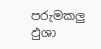පරුමකලු ඵුශා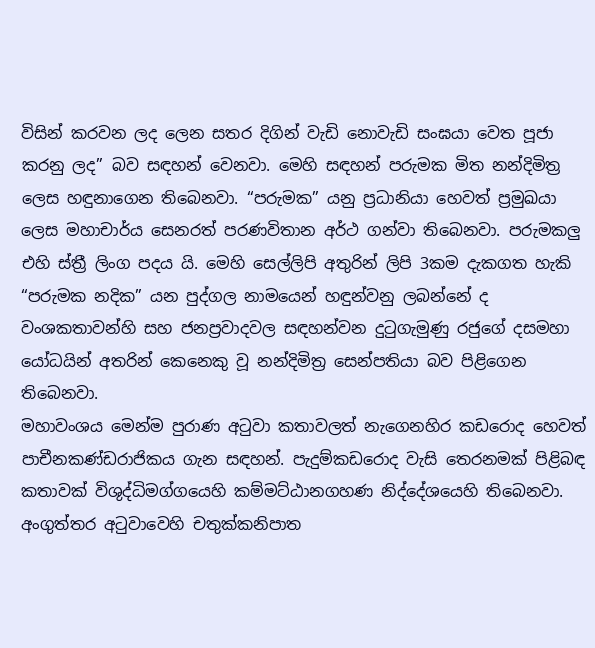විසින් කරවන ලද ලෙන සතර දිගින් වැඩි නොවැඩි සංඝයා වෙත පූජා කරනු ලද” බව සඳහන් වෙනවා. මෙහි සඳහන් පරුමක මිත නන්දිමිත්‍ර ලෙස හඳුනාගෙන තිබෙනවා. “පරුමක” යනු ප්‍රධානියා හෙවත් ප්‍රමුඛයා ලෙස මහාචාර්ය සෙනරත් පරණවිතාන අර්ථ ගන්වා තිබෙනවා. පරුමකලු එහි ස්ත්‍රී ලිංග පදය යි. මෙහි සෙල්ලිපි අතුරින් ලිපි 3කම දැකගත හැකි “පරුමක නදික” යන පුද්ගල නාමයෙන් හඳුන්වනු ලබන්නේ ද වංශකතාවන්හි සහ ජනප්‍රවාදවල සඳහන්වන දුටුගැමුණු රජුගේ දසමහා යෝධයින් අතරින් කෙනෙකු වූ නන්දිමිත්‍ර සෙන්පතියා බව පිළිගෙන තිබෙනවා.
මහාවංශය මෙන්ම පුරාණ අටුවා කතාවලත් නැගෙනහිර කඩරොද හෙවත් පාචීනකණ්ඩරාජිකය ගැන සඳහන්. පැදුම්කඩරොද වැසි තෙරනමක් පිළිබඳ කතාවක් විශුද්ධිමග්ගයෙහි කම්මට්ඨානගහණ නිද්දේශයෙහි තිබෙනවා. අංගුත්තර අටුවාවෙහි චතුක්කනිපාත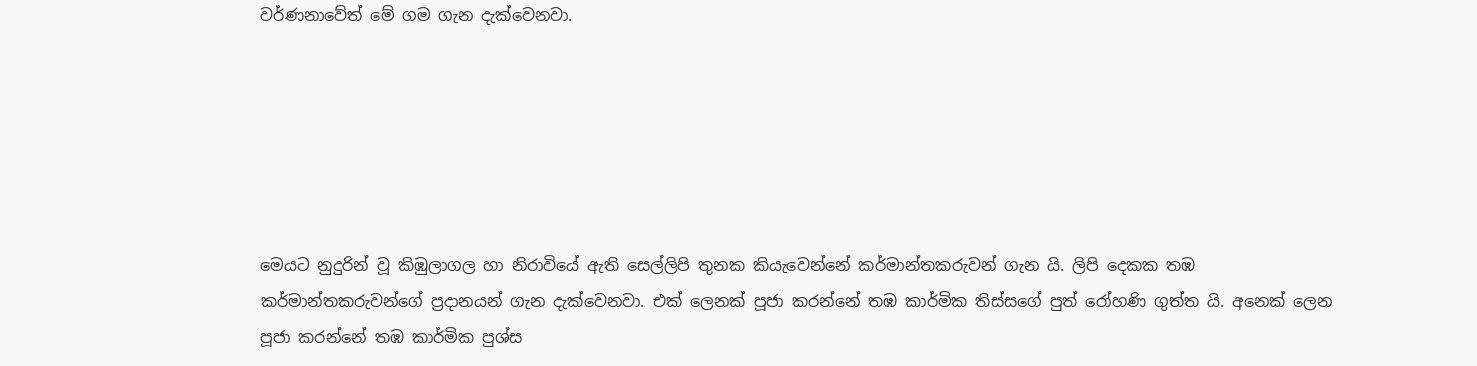වර්ණනාවේත් මේ ගම ගැන දැක්වෙනවා.






මෙයට නුදුරින් වූ කිඹුලාගල හා නිරාවියේ ඇති සෙල්ලිපි තුනක කියැවෙන්නේ කර්මාන්තකරුවන් ගැන යි. ලිපි දෙකක තඹ කර්මාන්තකරුවන්ගේ ප්‍රදානයන් ගැන දැක්වෙනවා. එක් ලෙනක් පූජා කරන්නේ තඹ කාර්මික තිස්සගේ පුත් රෝහණි ගුත්ත යි. අනෙක් ලෙන පූජා කරන්නේ තඹ කාර්මික පුශ්ස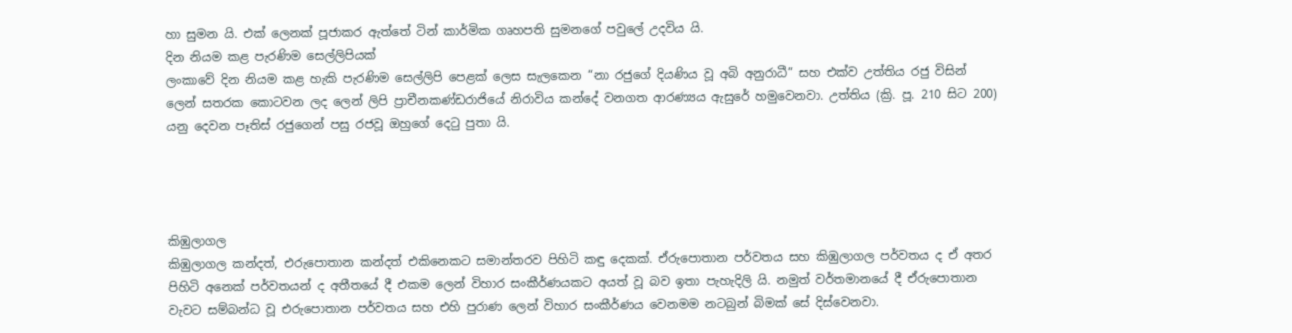හා සුමන යි. එක් ලෙනක් පූජාකර ඇත්තේ ටින් කාර්මික ගෘහපති සුමනගේ පවුලේ උදවිය යි.
දින නියම කළ පැරණිම සෙල්ලිපියක්
ලංකාවේ දින නියම කළ හැකි පැරණිම සෙල්ලිපි පෙළක් ලෙස සැලකෙන “නා රජුගේ දියණිය වූ අබි අනුරාධී” සහ එක්ව උත්තිය රජු විසින් ලෙන් සතරක කොටවන ලද ලෙන් ලිපි ප්‍රාචීනකණ්ඩරාජියේ නිරාවිය කන්දේ වනගත ආරණ්‍යය ඇසුරේ හමුවෙනවා. උත්තිය (ක්‍රි. පූ. 210 සිට 200) යනු දෙවන පෑතිස් රජුගෙන් පසු රජවූ ඔහුගේ දෙටු පුතා යි.




කිඹුලාගල
කිඹුලාගල කන්දත්, එරුපොතාන කන්දත් එකිනෙකට සමාන්තරව පිහිටි කඳු දෙකක්‌. ඒරුපොතාන පර්වතය සහ කිඹුලාගල පර්වතය ද ඒ අතර පිහිටි අනෙක් පර්වතයන් ද අතීතයේ දී එකම ලෙන් විහාර සංකීර්ණයකට අයත් වූ බව ඉතා පැහැදිලි යි. නමුත් වර්තමානයේ දී ඒරුපොතාන වැවට සම්බන්ධ වූ එරුපොතාන පර්වතය සහ එහි පුරාණ ලෙන් විහාර සංකීර්ණය වෙනමම නටබුන් බිමක් සේ දිස්වෙනවා.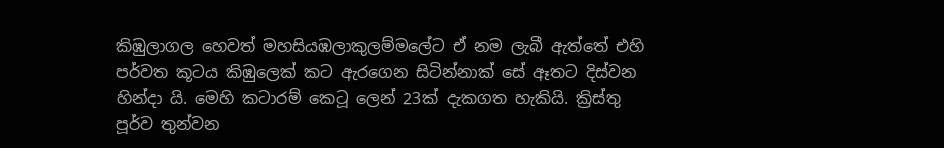කිඹුලාගල හෙවත් මහසියඹලාකුලම්මලේට ඒ නම ලැබී ඇත්තේ එහි පර්වත කූටය කිඹුලෙක් කට ඇරගෙන සිටින්නාක් සේ ඈතට දිස්වන හින්දා යි. මෙහි කටාරම් කෙටූ ලෙන් 23ක් දැකගත හැකියි. ක්‍රිස්තු පූර්ව තුන්වන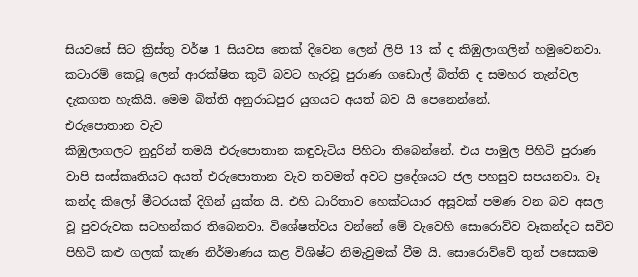සියවසේ සිට ක්‍රිස්තු වර්ෂ 1 සියවස තෙක් දිවෙන ලෙන් ලිපි 13 ක් ද කිඹුලාගලින් හමුවෙනවා. කටාරම් කෙටූ ලෙන් ආරක්ෂිත කුටි බවට හැරවූ පුරාණ ගඩොල් බිත්ති ද සමහර තැන්වල දැකගත හැකියි. මෙම බිත්ති අනුරාධපුර යුගයට අයත් බව යි පෙනෙන්නේ.
එරුපොතාන වැව
කිඹුලාගලට නුදුරින් තමයි එරුපොතාන කඳුවැටිය පිහිටා තිබෙන්නේ. එය පාමුල පිහිටි පුරාණ වාපි සංස්කෘතියට අයත් එරුපොතාන වැව තවමත් අවට ප්‍රදේශයට ජල පහසුව සපයනවා. වෑ කන්ද කිලෝ මීටරයක් දිගින් යුක්ත යි. එහි ධාරිතාව හෙක්ටයාර අසූවක් පමණ වන බව අසල වූ පුවරුවක සටහන්කර තිබෙනවා. විශේෂත්වය වන්නේ මේ වැවෙහි සොරොව්ව වෑකන්දට සවිව පිහිටි කළු ගලක් කැණ නිර්මාණය කළ විශිෂ්ට නිමැවුමක් වීම යි. සොරොව්වේ තුන් පසෙකම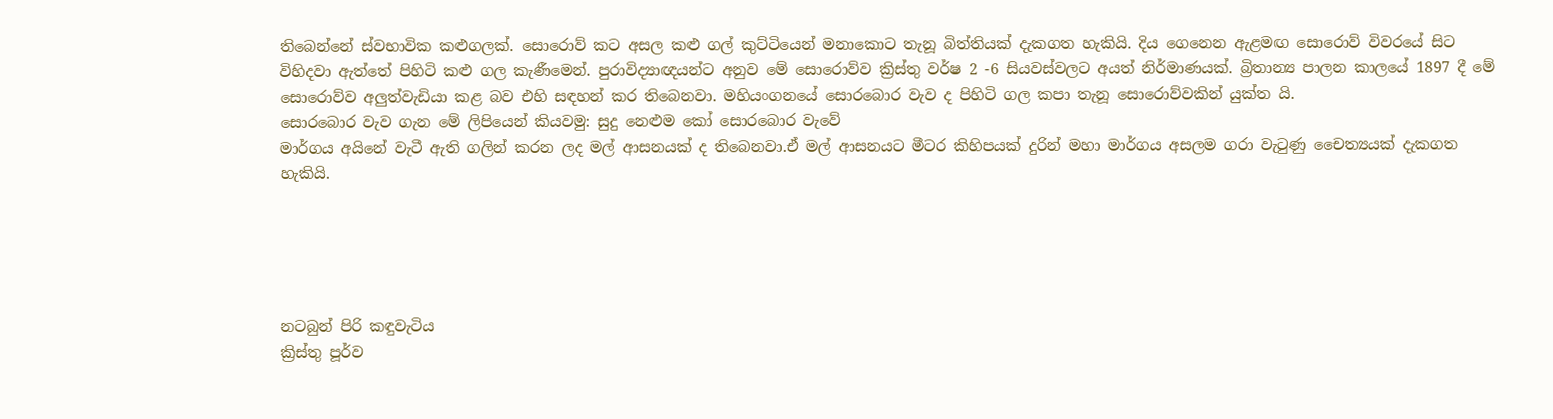තිබෙන්නේ ස්වභාවික කළුගලක්. සොරොව් කට අසල කළු ගල් කුට්ටියෙන් මනාකොට තැනූ බිත්තියක් දැකගත හැකියි. දිය ගෙනෙන ඇළමඟ සොරොව් විවරයේ සිට විහිදවා ඇත්තේ පිහිටි කළු ගල කැණීමෙන්. පුරාවිද්‍යාඥයන්ට අනුව මේ සොරොව්ව ක්‍රිස්තු වර්ෂ 2 -6 සියවස්වලට අයත් නිර්මාණයක්. බ්‍රිතාන්‍ය පාලන කාලයේ 1897 දී මේ සොරොව්ව අලුත්වැඩියා කළ බව එහි සඳහන් කර තිබෙනවා. මහියංගනයේ සොරබොර වැව ද පිහිටි ගල කපා තැනූ සොරොව්වකින් යුක්ත යි.
සොරබොර වැව ගැන මේ ලිපියෙන් කියවමු: සුදු නෙළුම කෝ සොරබොර වැවේ
මාර්ගය අයිනේ වැටී ඇති ගලින් කරන ලද මල් ආසනයක් ද තිබෙනවා.ඒ මල් ආසනයට මීටර කිහිපයක් දුරින් මහා මාර්ගය අසලම ගරා වැටුණු චෛත්‍යයක් දැකගත හැකියි.





නටබුන් පිරි කඳුවැටිය
ක්‍රිස්තු පූර්ව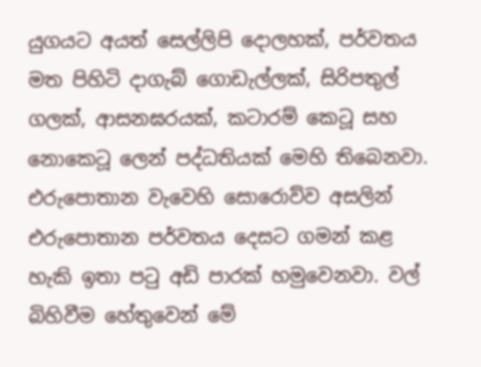යුගයට අයත් සෙල්ලිපි දොලහක්, පර්වතය මත පිහිටි දාගැබ් ගොඩැල්ලක්, සිරිපතුල් ගලක්, ආසනඝරයක්, කටාරම් කෙටූ සහ නොකෙටූ ලෙන් පද්ධතියක් මෙහි තිබෙනවා. එරුපොතාන වැවෙහි සොරොව්ව අසලින් එරුපොතාන පර්වතය දෙසට ගමන් කළ හැකි ඉතා පටු අඩි පාරක් හමුවෙනවා. වල් බිහිවීම හේතුවෙන් මේ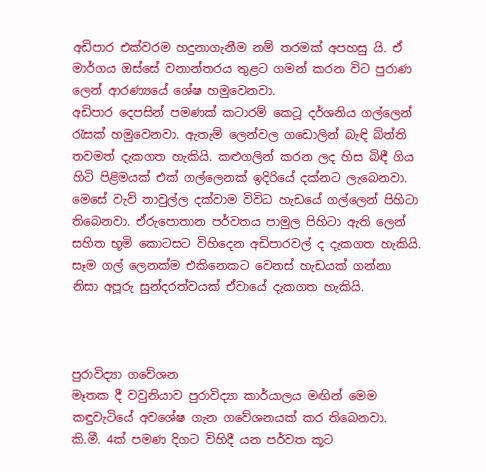අඩිපාර එක්වරම හදුනාගැනීම නම් තරමක් අපහසු යි. ඒ මාර්ගය ඔස්සේ වනාන්තරය තුළට ගමන් කරන විට පුරාණ ලෙන් ආරණ්‍යයේ ශේෂ හමුවෙනවා.
අඩිපාර දෙපසින් පමණක් කටාරම් කෙටූ දර්ශනිය ගල්ලෙන් රැසක් හමුවෙනවා. ඇතැම් ලෙන්වල ගඩොලින් බැඳි බිත්ති තවමත් දැකගත හැකියි. කළුගලින් කරන ලද හිස බිඳී ගිය හිටි පිළිමයක් එක් ගල්ලෙනක් ඉදිරියේ දක්නට ලැබෙනවා. මෙසේ වැව් තාවුල්ල දක්වාම විවිධ හැඩයේ ගල්ලෙන් පිහිටා තිබෙනවා. ඒරුපොතාන පර්වතය පාමුල පිහිටා ඇති ලෙන් සහිත භූමි කොටසට විහිදෙන අඩිපාරවල් ද දැකගත හැකියි. සෑම ගල් ලෙනක්ම එකිනෙකට වෙනස් හැඩයක් ගන්නා නිසා අපූරු සුන්දරත්වයක් ඒවායේ දැකගත හැකියි.



පුරාවිද්‍යා ගවේශන
මෑතක දී වවුනියාව පුරාවිද්‍යා කාර්යාලය මඟින් මෙම කඳුවැටියේ අවශේෂ ගැන ගවේශනයක් කර තිබෙනවා. කි.මී. 4ක් පමණ දිගට විහිදී යන පර්වත කූට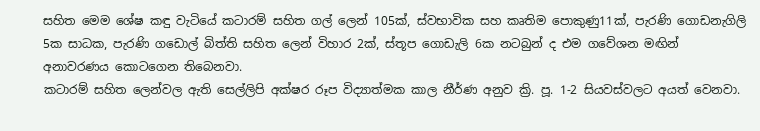සහිත මෙම ශේෂ කඳු වැටියේ කටාරම් සහිත ගල් ලෙන් 105ක්, ස්වභාවික සහ කෘතිම පොකුණු11ක්, පැරණි ගොඩනැගිලි 5ක සාධක, පැරණි ගඩොල් බිත්ති සහිත ලෙන් විහාර 2ක්, ස්තූප ගොඩැලි 6ක නටබුන් ද එම ගවේශන මඟින් අනාවරණය කොටගෙන තිබෙනවා.
කටාරම් සහිත ලෙන්වල ඇති සෙල්ලිපි අක්ෂර රූප විද්‍යාත්මක කාල නීර්ණ අනුව ක්‍රි. පූ. 1-2 සියවස්වලට අයත් වෙනවා.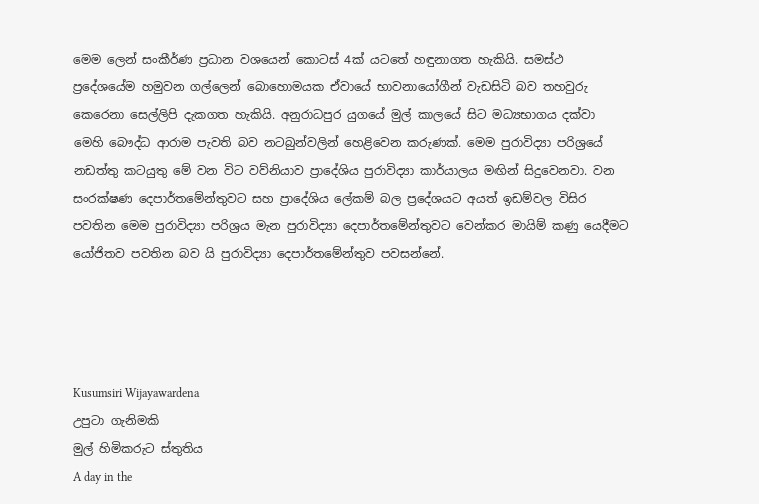මෙම ලෙන් සංකීර්ණ ප්‍රධාන වශයෙන් කොටස් 4ක් යටතේ හඳුනාගත හැකියි. සමස්ථ ප්‍රදේශයේම හමුවන ගල්ලෙන් බොහොමයක ඒවායේ භාවනායෝගීන් වැඩසිටි බව තහවුරු කෙරෙනා සෙල්ලිපි දැකගත හැකියි. අනුරාධපුර යුගයේ මුල් කාලයේ සිට මධ්‍යභාගය දක්වා මෙහි බෞද්ධ ආරාම පැවති බව නටබුන්වලින් හෙළිවෙන කරුණක්. මෙම පුරාවිද්‍යා පරිශ්‍රයේ නඩත්තු කටයුතු මේ වන විට වව්නියාව ප්‍රාදේශිය පුරාවිද්‍යා කාර්යාලය මඟින් සිදුවෙනවා. වන සංරක්ෂණ දෙපාර්තමේන්තුවට සහ ප්‍රාදේශිය ලේකම් බල ප්‍රදේශයට අයත් ඉඩම්වල විසිර පවතින මෙම පුරාවිද්‍යා පරිශ්‍රය මැන පුරාවිද්‍යා දෙපාර්තමේන්තුවට වෙන්කර මායිම් කණු යෙදීමට යෝජිතව පවතින බව යි පුරාවිද්‍යා දෙපාර්තමේන්තුව පවසන්නේ.




Kusumsiri Wijayawardena
උපුටා ගැනිමකි
මුල් හිමිකරුට ස්තුතිය
A day in the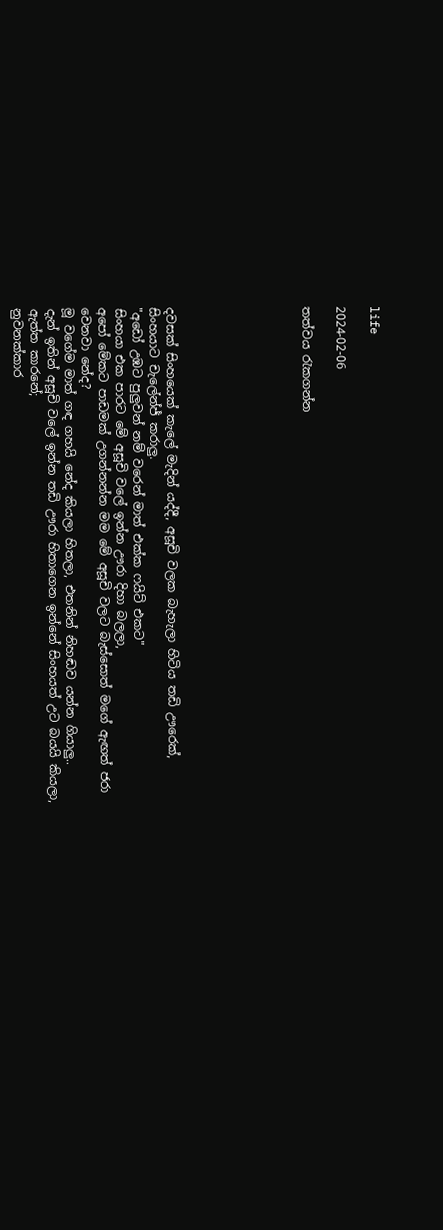life

2024-02-06

තත්වය රැකගන්න







දවසක් සිංහයෙක් කැලේ මැදින් යද්දී, අසූචි වලක බැහැලා හිටිය තඩි ඌරෙක්, සිංහයාට චැලේන්ජ් කරාලු.
"අඩෝ උඹට පුලුවන් නම් වරෙන් මාත් එක්ක ෆයිට් එකට"
සිංහයා එක පාරට මේ අසූචි වලේ ඉන්න ඌරා දිහා බලලා,
අපෝ මේකට පාඩමක් උගන්නන්න මම මේ අසූචි වලට බැස්සොත් මගේ ඇඟත් ජරා වෙනවා නේද?
මූ වගේම මාත් ගඳ ගහයි නේද කියලා හිතලා, එතනින් නිහඬව යන්න ගියාලු..
දැන් ඉතින් අසූචි වලේ ඉන්න තඩි ඌරා හිතාගෙන ඉන්නේ සිංහයත් උට බයයි කියලා,
ඇත්ත කාරනේ;
නුවනක්කාර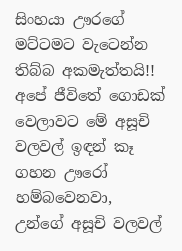සිංහයා ඌරගේ මට්ටමට වැටෙන්න තිබ්බ අකමැත්තයි!!
අපේ ජීවිතේ ගොඩක් වෙලාවට මේ අසූචි වලවල් ඉඳන් කෑ ගහන ඌරෝ හම්බවෙනවා,
උන්ගේ අසූචි වලවල්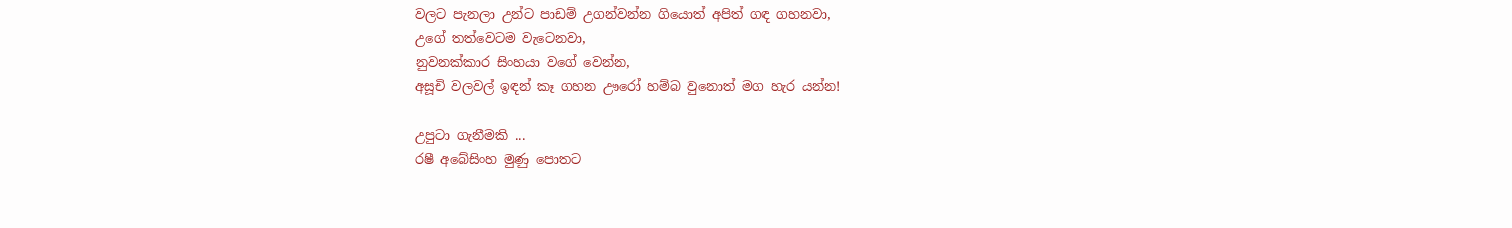වලට පැනලා උන්ට පාඩම් උගන්වන්න ගියොත් අපිත් ගඳ ගහනවා,
උගේ තත්වෙටම වැටෙනවා,
නුවනක්කාර සිංහයා වගේ වෙන්න,
අසූචි වලවල් ඉඳන් කෑ ගහන ඌරෝ හම්බ වුනොත් මග හැර යන්න!

උපුටා ගැනීමකි ...
රෂී අබේසිංහ මුණු පොතට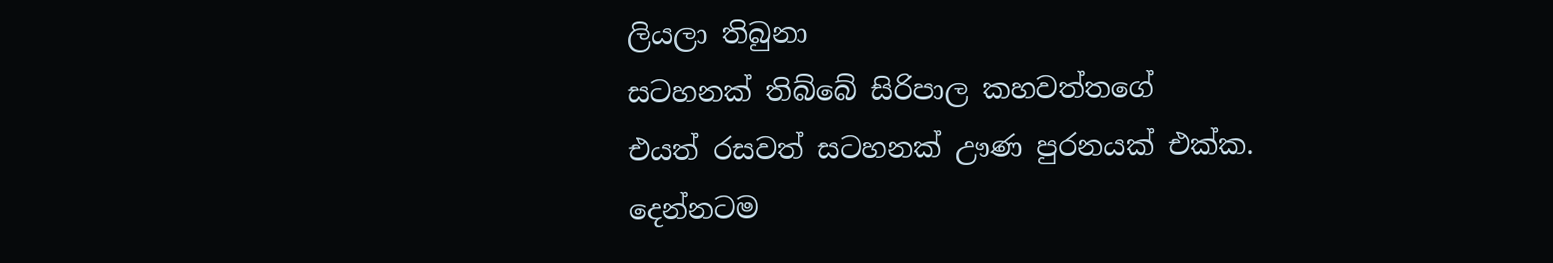ලියලා තිබුනා
සටහනක් තිබ්බේ සිරිපාල කහවත්තගේ
එයත් රසවත් සටහනක් ඌණ පුරනයක් එක්ක.
දෙන්නටම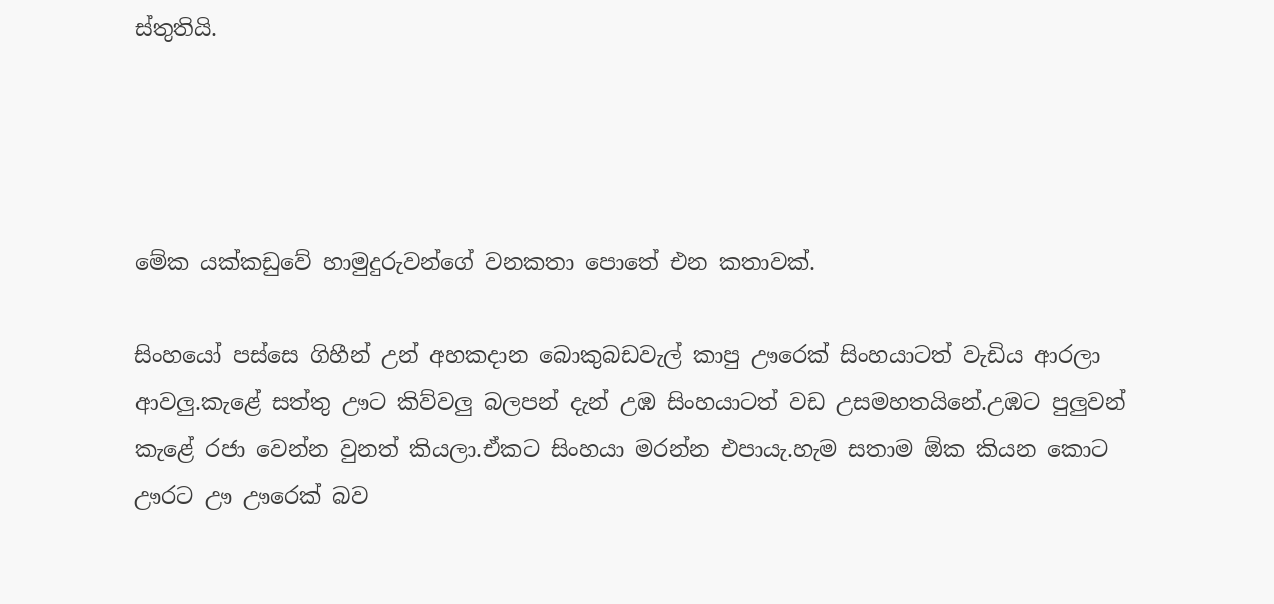ස්තුතියි.




මේක යක්කඩුවේ හාමුදුරුවන්ගේ වනකතා පොතේ එන කතාවක්.

සිංහයෝ පස්සෙ ගිහීන් උන් අහකදාන බොකුබඩවැල් කාපු ඌරෙක් සිංහයාටත් වැඩිය ආරලා ආවලු.කැළේ සත්තු ඌට කිව්වලු බලපන් දැන් උඹ සිංහයාටත් වඩ උසමහතයිනේ.උඹට පුලුවන් කැළේ රජා වෙන්න වුනත් කියලා.ඒකට සිංහයා මරන්න එපායැ.හැම සතාම ඕක කියන කොට ඌරට ඌ ඌරෙක් බව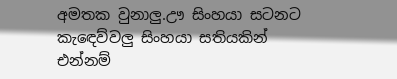අමතක වුනාලු.ඌ සිංහයා සටනට කැඳෙව්වලු සිංහයා සතියකින් එන්නම්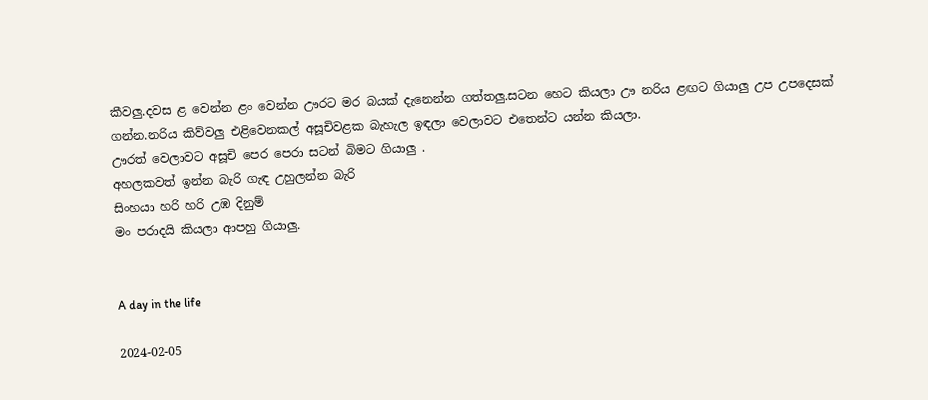කීවලු.දවස ළ වෙන්න ළං වෙන්න ඌරට මර බයක් දැනෙන්න ගත්තලු.සටන හෙට කියලා ඌ නරිය ළඟට ගියාලු උප උපදෙසක් ගන්න.නරිය කිව්වලු එළිවෙනකල් අසූචිවළක බැහැල ඉඳලා වෙලාවට එතෙන්ට යන්න කියලා.
ඌරත් වෙලාවට අසූචි පෙර පෙරා සටන් බිමට ගියාලු .
අහලකවත් ඉන්න බැරි ගැඳ උහුලන්න බැරි
සිංහයා හරි හරි උඹ දිනුම්
මං පරාදයි කියලා ආපහු ගියාලු.


A day in the life

2024-02-05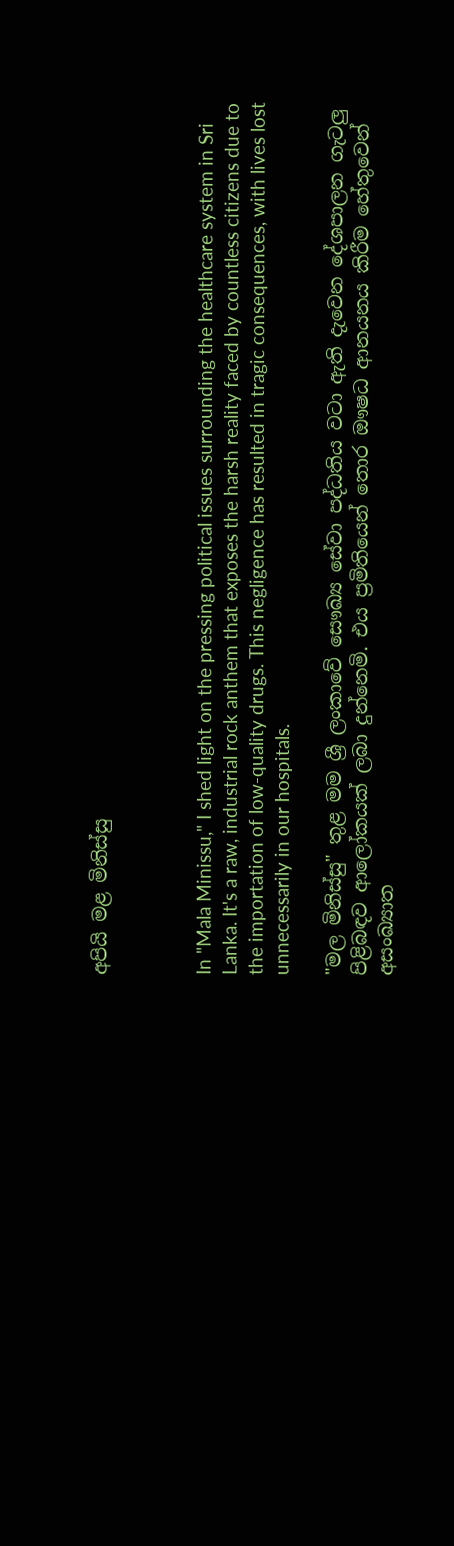අපියි මළ මිනිස්සු



In "Mala Minissu," I shed light on the pressing political issues surrounding the healthcare system in Sri Lanka. It's a raw, industrial rock anthem that exposes the harsh reality faced by countless citizens due to the importation of low-quality drugs. This negligence has resulted in tragic consequences, with lives lost unnecessarily in our hospitals.

"මල මිනිස්සු" තුළ මම ශ්‍රී ලංකාවේ සෞඛ්‍ය සේවා පද්ධතිය වටා ඇති දැවෙන දේශපාලන ගැටලු පිළිබඳව ආලෝකයක් ලබා දුන්නෙමි. එය ප්‍රමිතියෙන් තොර ඖෂධ ආනයනය කිරීම හේතුවෙන් අසංඛ්‍යාත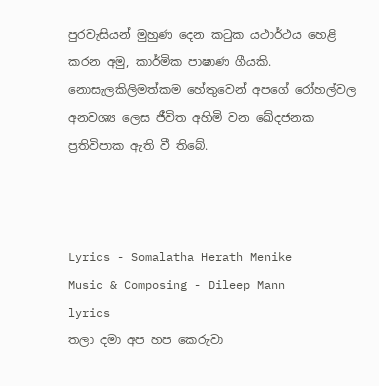පුරවැසියන් මුහුණ දෙන කටුක යථාර්ථය හෙළි කරන අමු, කාර්මික පාෂාණ ගීයකි. නොසැලකිලිමත්කම හේතුවෙන් අපගේ රෝහල්වල අනවශ්‍ය ලෙස ජීවිත අහිමි වන ඛේදජනක ප්‍රතිවිපාක ඇති වී තිබේ.



Lyrics - Somalatha Herath Menike
Music & Composing - Dileep Mann
lyrics
තලා දමා අප හප කෙරුවා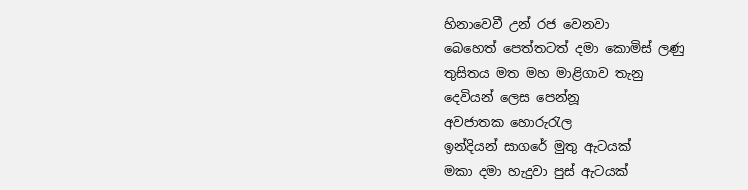හිනාවෙවී උන් රජ වෙනවා
බෙහෙත් පෙත්තටත් දමා කොමිස් ලණු
තුසිතය මත මහ මාළිගාව තැනු
දෙවියන් ලෙස පෙන්නූ
අවජාතක හොරුරැල
ඉන්දියන් සාගරේ මුතු ඇටයක්
මකා දමා හැදුවා පුස් ඇටයක්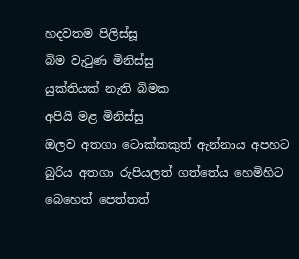හදවතම පිලිස්සූ
බිම වැටුණ මිනිස්සු
යුක්තියක් නැති බිමක
අපියි මළ මිනිස්සු
ඔලව අතගා ටොක්කකුත් ඇන්නාය අපහට
බුරිය අතගා රුපියලත් ගත්තේය හෙමිහිට
බෙහෙත් පෙත්තත්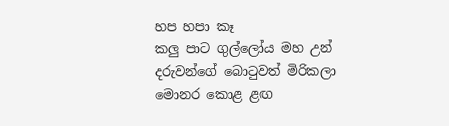හප හපා කෑ
කලු පාට ගුල්ලෝය මහ උන්
දරුවන්ගේ බොටුවත් මිරිකලා
මොනර කොළ ළඟ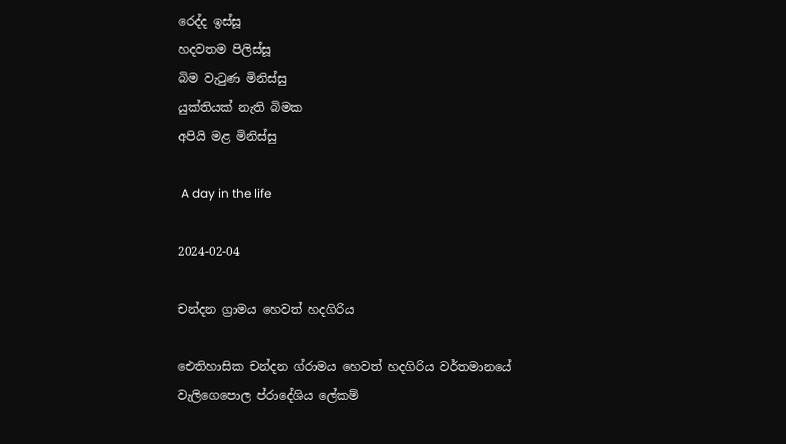රෙද්ද ඉස්සූ
හදවතම පිලිස්සූ
බිම වැටුණ මිනිස්සු
යුක්තියක් නැති බිමක
අපියි මළ මිනිස්සු

 A day in the life

2024-02-04

චන්දන ග්‍රාමය හෙවත් හදගිරිය

ඓතිහාසික චන්දන ග්රාමය හෙවත් හදගිරිය වර්තමානයේ වැලිගෙපොල ප්රාදේශිය ලේකම්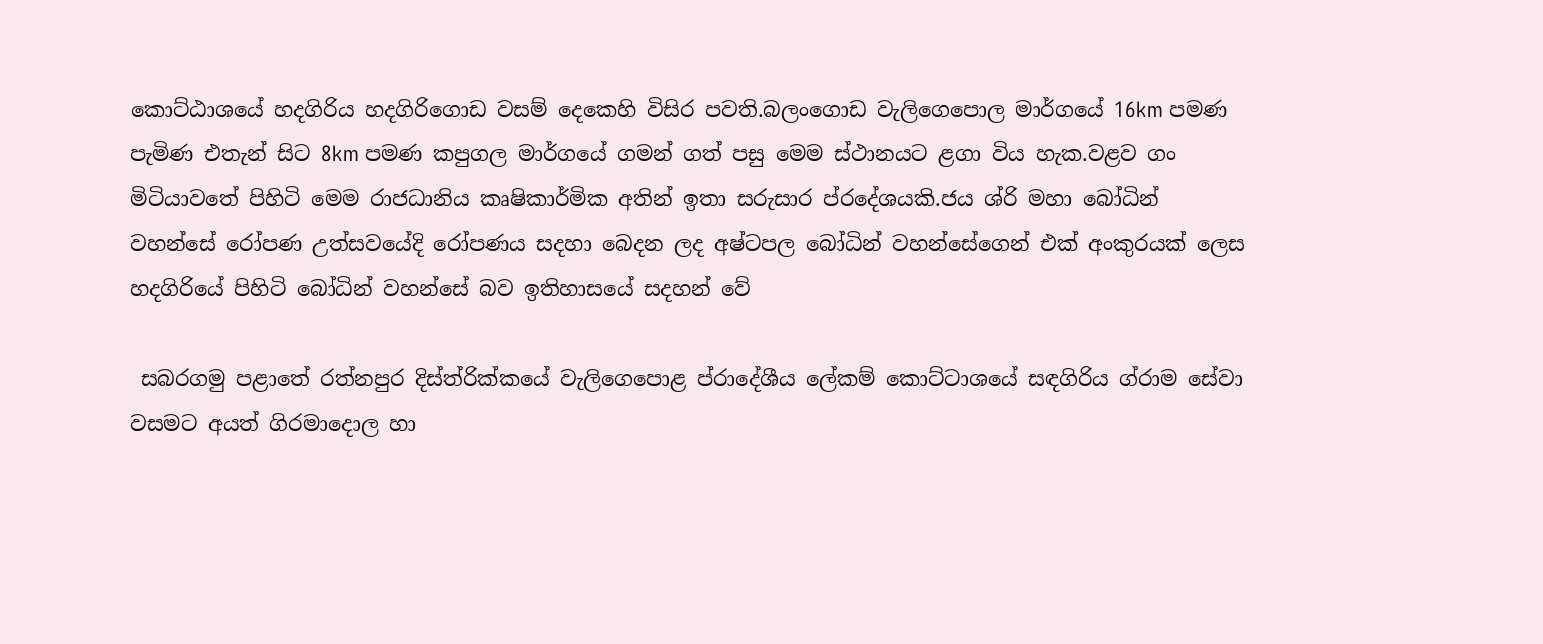කොට්ඨාශයේ හදගිරිය හදගිරිගොඩ වසම් දෙකෙහි විසිර පවති.බලංගොඩ වැලිගෙපොල මාර්ගයේ 16km පමණ පැමිණ එතැන් සිට 8km පමණ කපුගල මාර්ගයේ ගමන් ගත් පසු මෙම ස්ථානයට ළගා විය හැක.වළව ගං මිටියාවතේ පිහිටි මෙම රාජධානිය කෘෂිකාර්මික අතින් ඉතා සරුසාර ප්රදේශයකි.ජය ශ්රි මහා බෝධින් වහන්සේ රෝපණ උත්සවයේදි රෝපණය සදහා බෙදන ලද අෂ්ටපල බෝධින් වහන්සේගෙන් එක් අංකුරයක් ලෙස හදගිරියේ පිහිටි බෝධින් වහන්සේ බව ඉතිහාසයේ සදහන් වේ

 සබරගමු පළාතේ රත්නපුර දිස්ත්රික්කයේ වැලිගෙපොළ ප්රාදේශීය ලේකම් කොට්ටාශයේ සඳගිරිය ග්රාම සේවා වසමට අයත් ගිරමාදොල හා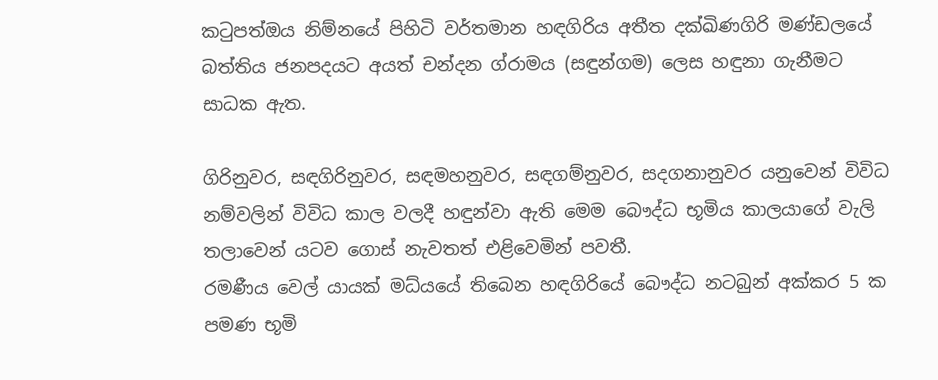කටුපත්ඔය නිම්නයේ පිහිටි වර්තමාන හඳගිරිය අතීත දක්ඛිණගිරි මණ්ඩලයේ බත්තිය ජනපදයට අයත් චන්දන ග්රාමය (සඳුන්ගම) ලෙස හඳුනා ගැනීමට සාධක ඇත.

ගිරිනුවර, සඳගිරිනුවර, සඳමහනුවර, සඳගම්නුවර, සදගනානුවර යනුවෙන් විවිධ නම්වලින් විවිධ කාල වලදී හඳුන්වා ඇති මෙම බෞද්ධ භූමිය කාලයාගේ වැලි තලාවෙන් යටව ගොස් නැවතත් එළිවෙමින් පවතී.
රමණීය වෙල් යායක් මධ්යයේ තිබෙන හඳගිරියේ බෞද්ධ නටබුන් අක්කර 5 ක පමණ භූමි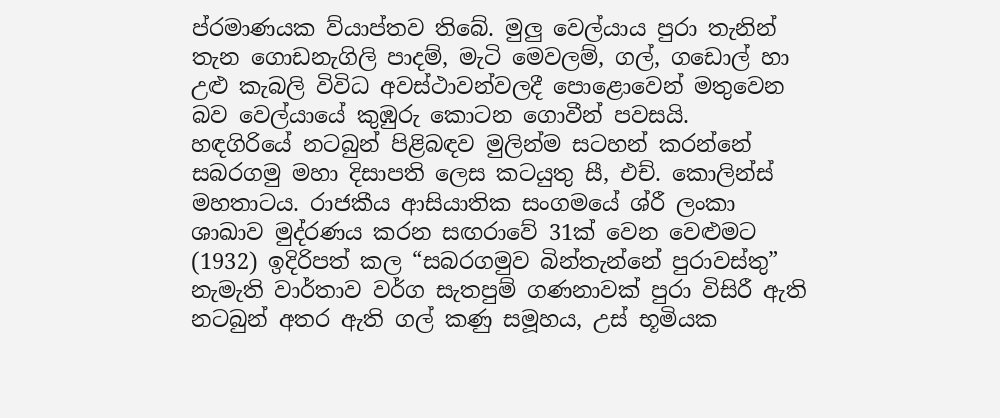ප්රමාණයක ව්යාප්තව තිබේ. මුලු වෙල්යාය පුරා තැනින් තැන ගොඩනැගිලි පාදම්, මැටි මෙවලම්, ගල්, ගඩොල් හා උළු කැබලි විවිධ අවස්ථාවන්වලදී පොළොවෙන් මතුවෙන බව වෙල්යායේ කුඹුරු කොටන ගොවීන් පවසයි.
හඳගිරියේ නටබුන් පිළිබඳව මුලින්ම සටහන් කරන්නේ සබරගමු මහා දිසාපති ලෙස කටයුතු සී, එච්. කොලින්ස් මහතාටය. රාජකීය ආසියාතික සංගමයේ ශ්රී ලංකා ශාඛාව මුද්රණය කරන සඟරාවේ 31ක් වෙන වෙළුමට (1932) ඉදිරිපත් කල “සබරගමුව බින්තැන්නේ පුරාවස්තු” නැමැති වාර්තාව වර්ග සැතපුම් ගණනාවක් පුරා විසිරී ඇති නටබුන් අතර ඇති ගල් කණු සමූහය, උස් භූමියක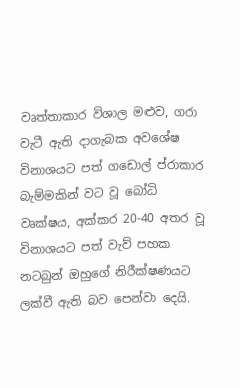වෘත්තාකාර විශාල මළුව, ගරා වැටී ඇති දාගැබක අවශේෂ විනාශයට පත් ගඩොල් ප්රාකාර බැම්මකින් වට වූ බෝධි වෘක්ෂය, අක්කර 20-40 අතර වූ විනාශයට පත් වැව් පහක නටබුන් ඔහුගේ නිරීක්ෂණයට ලක්වී ඇති බව පෙන්වා දෙයි.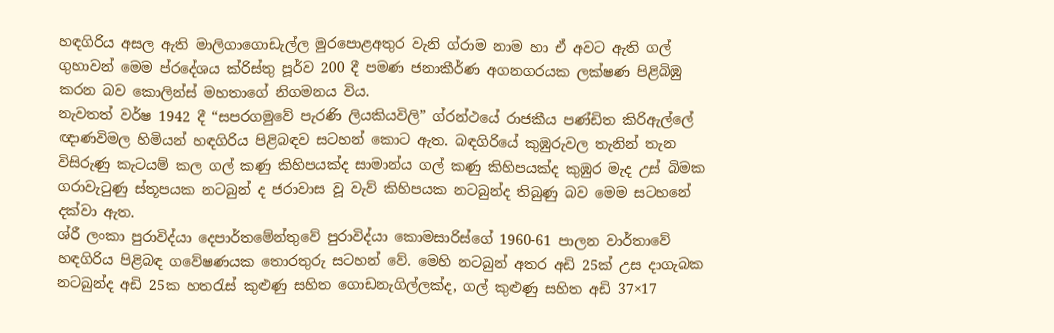හඳගිරිය අසල ඇති මාලිගාගොඩැල්ල මුරපොළඅතුර වැනි ග්රාම නාම හා ඒ අවට ඇති ගල් ගුහාවන් මෙම ප්රදේශය ක්රිස්තු පූර්ව 200 දී පමණ ජනාකීර්ණ අගනගරයක ලක්ෂණ පිළිබිඹු කරන බව කොලින්ස් මහතාගේ නිගමනය විය.
නැවතත් වර්ෂ 1942 දී “සපරගමුවේ පැරණි ලියකියවිලි” ග්රන්ථයේ රාජකීය පණ්ඩිත කිරිඇල්ලේ ඥාණවිමල හිමියන් හඳගිරිය පිළිබඳව සටහන් කොට ඇත. බඳගිරියේ කුඹුරුවල තැනින් තැන විසිරුණු කැටයම් කල ගල් කණු කිහිපයක්ද සාමාන්ය ගල් කණු කිහිපයක්ද කුඹුර මැද උස් බිමක ගරාවැටුණු ස්තූපයක නටබුන් ද ජරාවාස වූ වැව් කිහිපයක නටබුන්ද තිබුණු බව මෙම සටහනේ දක්වා ඇත.
ශ්රී ලංකා පුරාවිද්යා දෙපාර්තමේන්තුවේ පුරාවිද්යා කොමසාරිස්ගේ 1960-61 පාලන වාර්තාවේ හඳගිරිය පිළිබඳ ගවේෂණයක තොරතුරු සටහන් වේ. මෙහි නටබුන් අතර අඩි 25ක් උස දාගැබක නටබුන්ද අඩි 25ක හතරැස් කුළුණු සහිත ගොඩනැගිල්ලක්ද, ගල් කුළුණු සහිත අඩි 37×17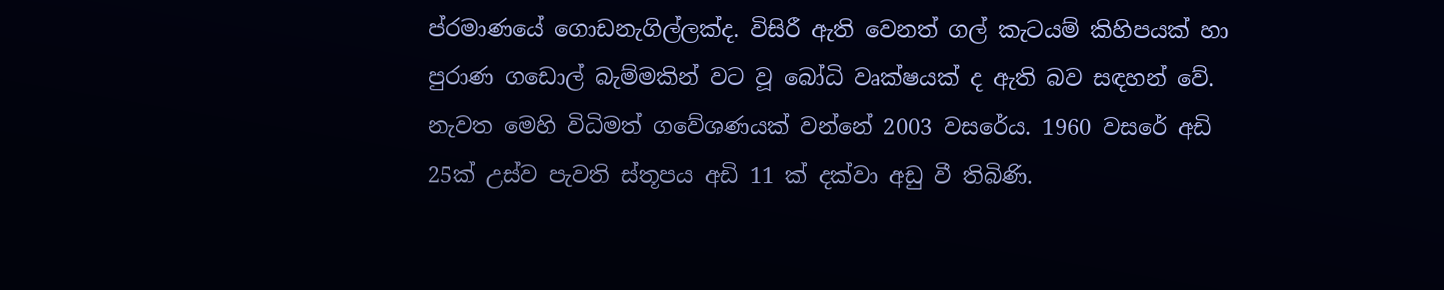ප්රමාණයේ ගොඩනැගිල්ලක්ද. විසිරී ඇති වෙනත් ගල් කැටයම් කිහිපයක් හා පුරාණ ගඩොල් බැම්මකින් වට වූ බෝධි වෘක්ෂයක් ද ඇති බව සඳහන් වේ.
නැවත මෙහි විධිමත් ගවේශණයක් වන්නේ 2003 වසරේය. 1960 වසරේ අඩි 25ක් උස්ව පැවති ස්තූපය අඩි 11 ක් දක්වා අඩු වී තිබිණි.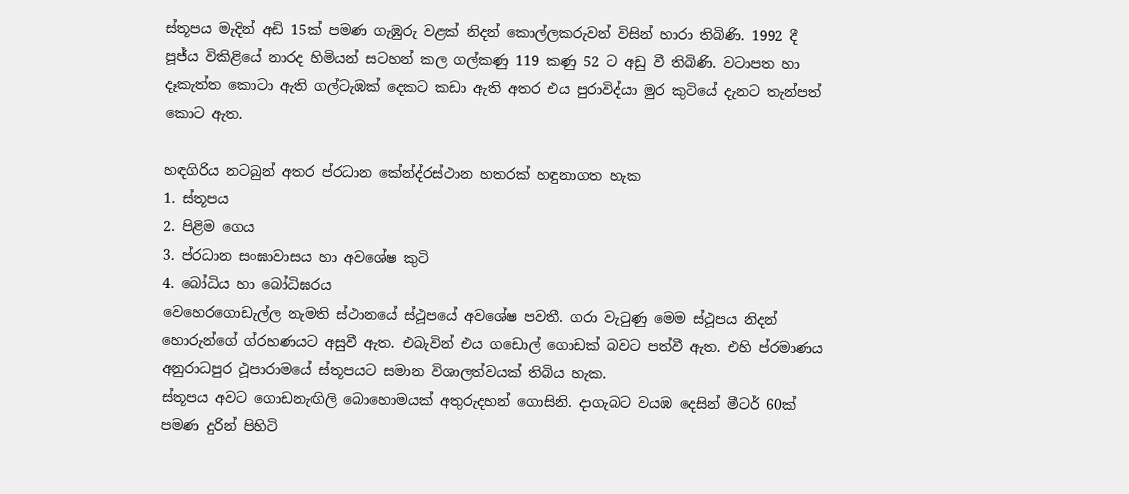ස්තූපය මැදින් අඩි 15ක් පමණ ගැඹුරු වළක් නිදන් කොල්ලකරුවන් විසින් හාරා තිබිණි. 1992 දී පූජ්ය විකිළියේ නාරද හිමියන් සටහන් කල ගල්කණු 119 කණු 52 ට අඩු වී තිබිණි. වටාපත හා දෑකැත්ත කොටා ඇති ගල්ටැඹක් දෙකට කඩා ඇති අතර එය පුරාවිද්යා මුර කුටියේ දැනට තැන්පත් කොට ඇත.

හඳගිරිය නටබුන් අතර ප්රධාන කේන්ද්රස්ථාන හතරක් හඳුනාගත හැක
1. ස්තූපය
2. පිළිම ගෙය
3. ප්රධාන සංඝාවාසය හා අවශේෂ කුටි
4. බෝධිය හා බෝධිඝරය
වෙහෙරගොඩැල්ල නැමති ස්ථානයේ ස්ථූපයේ අවශේෂ පවතී. ගරා වැටුණු මෙම ස්ථූපය නිදන් හොරුන්ගේ ග්රහණයට අසුවී ඇත. එබැවින් එය ගඩොල් ගොඩක් බවට පත්වී ඇත. එහි ප්රමාණය අනුරාධපුර ථූපාරාමයේ ස්තූපයට සමාන විශාලත්වයක් තිබිය හැක.
ස්තූපය අවට ගොඩනැඟිලි බොහොමයක් අතුරුදහන් ගොසිනි. දාගැබට වයඹ දෙසින් මීටර් 60ක් පමණ දුරින් පිහිටි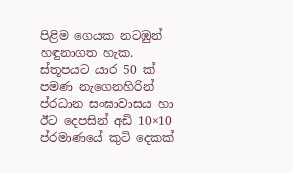පිළිම ගෙයක නටඹුන් හඳුනාගත හැක. ස්තූපයට යාර 50 ක් පමණ නැගෙනහිරින් ප්රධාන සංඝාවාසය හා ඊට දෙපසින් අඩි 10×10 ප්රමාණයේ කුටි දෙකක්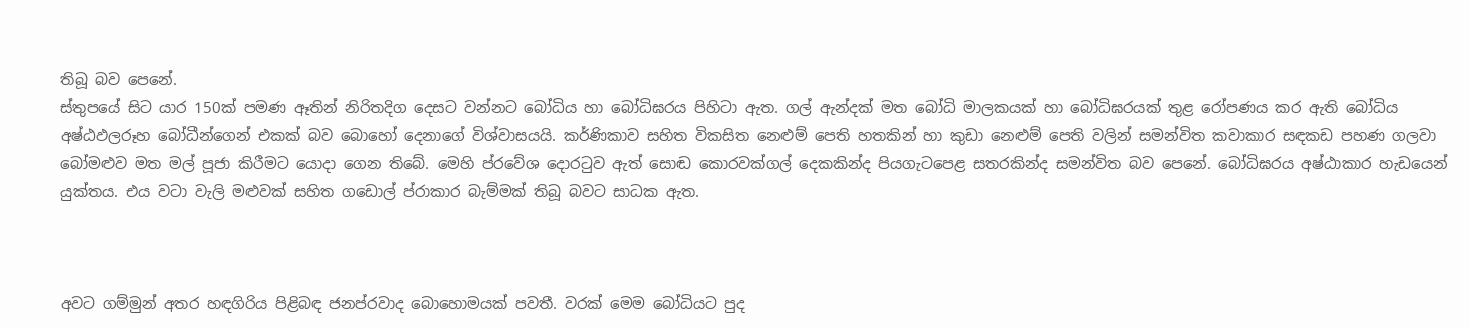තිබූ බව පෙනේ.
ස්තුපයේ සිට යාර 150ක් පමණ ඈතින් නිරිතදිග දෙසට වන්නට බෝධිය හා බෝධිඝරය පිහිටා ඇත. ගල් ඇන්දක් මත බෝධි මාලකයක් හා බෝධිඝරයක් තුළ රෝපණය කර ඇති බෝධිය අෂ්ඨඵලරූහ බෝධීන්ගෙන් එකක් බව බොහෝ දෙනාගේ විශ්වාසයයි. කර්ණිකාව සහිත විකසිත නෙළුම් පෙති හතකින් හා කුඩා නෙළුම් පෙති වලින් සමන්විත කවාකාර සඳකඩ පහණ ගලවා බෝමළුව මත මල් පූජා කිරීමට යොදා ගෙන තිබේ. මෙහි ප්රවේශ දොරටුව ඇත් සොඬ කොරවක්ගල් දෙකකින්ද පියගැටපෙළ සතරකින්ද සමන්විත බව පෙනේ. බෝධිඝරය අෂ්ඨාකාර හැඩයෙන් යුක්තය. එය වටා වැලි මළුවක් සහිත ගඩොල් ප්රාකාර බැම්මක් තිබූ බවට සාධක ඇත.



අවට ගම්මුන් අතර හඳගිරිය පිළිබඳ ජනප්රවාද බොහොමයක් පවතී. වරක් මෙම බෝධියට පුද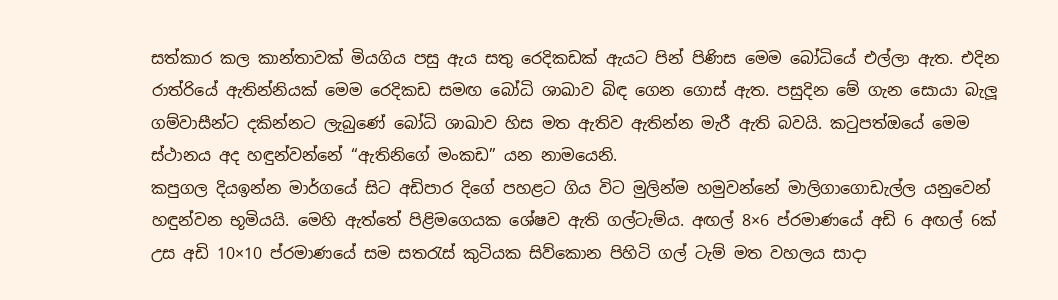සත්කාර කල කාන්තාවක් මියගිය පසු ඇය සතු රෙදිකඩක් ඇයට පින් පිණිස මෙම බෝධියේ එල්ලා ඇත. එදින රාත්රියේ ඇතින්නියක් මෙම රෙදිකඩ සමඟ බෝධි ශාඛාව බිඳ ගෙන ගොස් ඇත. පසුදින මේ ගැන සොයා බැලූ ගම්වාසීන්ට දකින්නට ලැබුණේ බෝධි ශාඛාව හිස මත ඇතිව ඇතින්න මැරී ඇති බවයි. කටුපත්ඔයේ මෙම ස්ථානය අද හඳුන්වන්නේ “ඇතිනිගේ මංකඩ” යන නාමයෙනි.
කපුගල දියඉන්න මාර්ගයේ සිට අඩිපාර දිගේ පහළට ගිය විට මුලින්ම හමුවන්නේ මාලිගාගොඩැල්ල යනුවෙන් හඳුන්වන භූමියයි. මෙහි ඇත්තේ පිළිමගෙයක ශේෂව ඇති ගල්ටැම්ය. අඟල් 8×6 ප්රමාණයේ අඩි 6 අඟල් 6ක් උස අඩි 10×10 ප්රමාණයේ සම සතරැස් කුටියක සිව්කොන පිහිටි ගල් ටැම් මත වහලය සාදා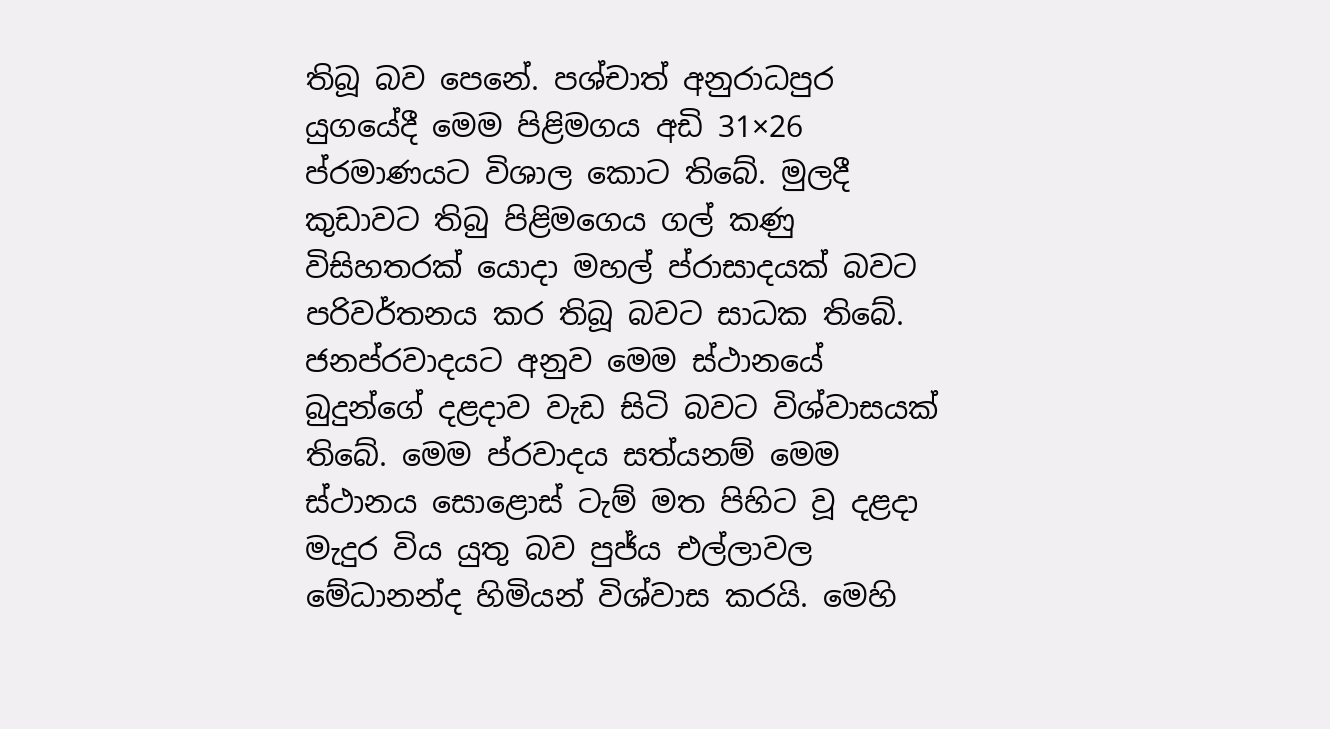තිබූ බව පෙනේ. පශ්චාත් අනුරාධපුර යුගයේදී මෙම පිළිමගය අඩි 31×26 ප්රමාණයට විශාල කොට තිබේ. මුලදී කුඩාවට තිබු පිළිමගෙය ගල් කණු විසිහතරක් යොදා මහල් ප්රාසාදයක් බවට පරිවර්තනය කර තිබූ බවට සාධක තිබේ.
ජනප්රවාදයට අනුව මෙම ස්ථානයේ බුදුන්ගේ දළදාව වැඩ සිටි බවට විශ්වාසයක් තිබේ. මෙම ප්රවාදය සත්යනම් මෙම ස්ථානය සොළොස් ටැම් මත පිහිට වූ දළදා මැදුර විය යුතු බව පුජ්ය එල්ලාවල මේධානන්ද හිමියන් විශ්වාස කරයි. මෙහි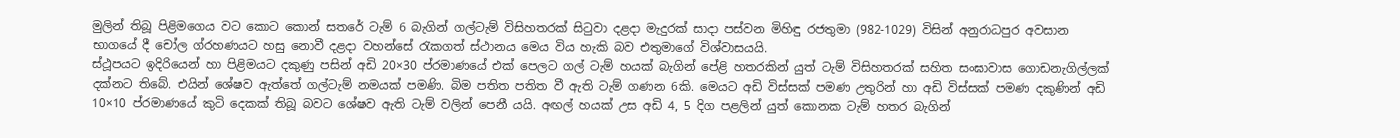මුලින් තිබූ පිළිමගෙය වට කොට කොන් සතරේ ටැම් 6 බැගින් ගල්ටැම් විසිහතරක් සිටුවා දළදා මැදුරක් සාදා පස්වන මිහිඳු රජතුමා (982-1029) විසින් අනුරාධපුර අවසාන භාගයේ දී චෝල ග්රහණයට හසු නොවී දළදා වහන්සේ රැකගත් ස්ථානය මෙය විය හැකි බව එතුමාගේ විශ්වාසයයි.
ස්ථූපයට ඉදිරියෙන් හා පිළිමයට දකුණු පසින් අඩි 20×30 ප්රමාණයේ එක් පෙලට ගල් ටැම් හයක් බැගින් පේළි හතරකින් යුත් ටැම් විසිහතරක් සහිත සංඝාවාස ගොඩනැගිල්ලක් දක්නට තිබේ. එයින් ශේෂව ඇත්තේ ගල්ටැම් නමයක් පමණි. බිම පතිත පතිත වී ඇති ටැම් ගණන 6කි. මෙයට අඩි විස්සක් පමණ උතුරින් හා අඩි විස්සක් පමණ දකුණින් අඩි 10×10 ප්රමාණයේ කුටි දෙකක් තිබූ බවට ශේෂව ඇති ටැම් වලින් පෙනී යයි. අඟල් හයක් උස අඩි 4, 5 දිග පළලින් යුත් කොනක ටැම් හතර බැගින්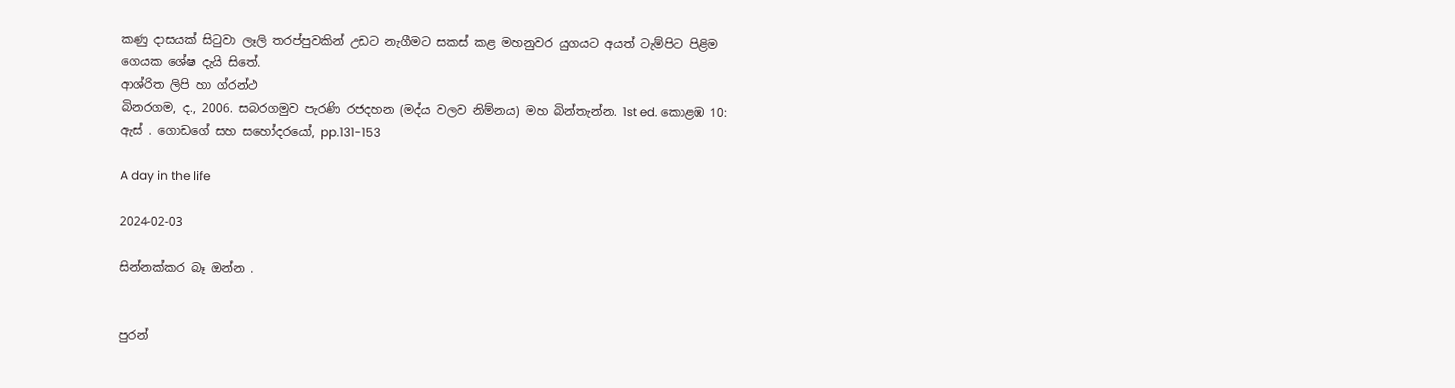කණු දාසයක් සිටුවා ලෑලි තරප්පුවකින් උඩට නැගීමට සකස් කළ මහනුවර යුගයට අයත් ටැම්පිට පිළිම ගෙයක ශේෂ දැයි සිතේ.
ආශ්රිත ලිපි හා ග්රන්ථ
බිනරගම, ද., 2006. සබරගමුව පැරණි රජදහන (මද්ය වලව නිම්නය) මහ බින්තැන්න. 1st ed. කොළඹ 10: ඇස් . ගොඩගේ සහ සහෝදරයෝ, pp.131-153

A day in the life

2024-02-03

සින්නක්කර බෑ ඔන්න .


පුරන්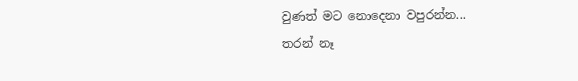වුණත් මට නොදෙනා වපුරන්න...
තරන් නෑ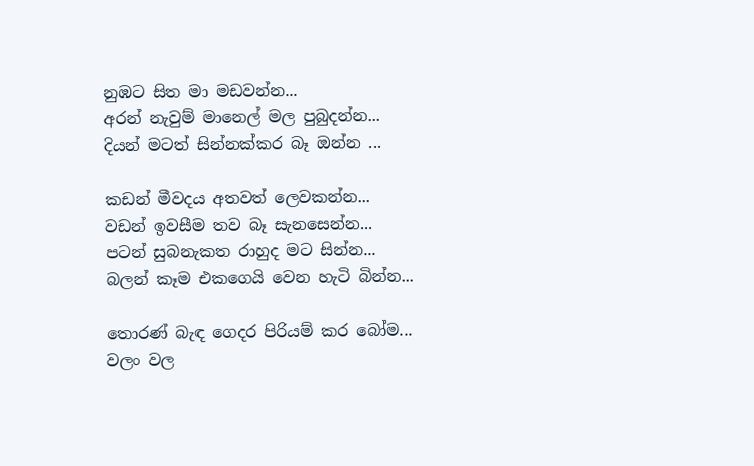නුඹට සිත මා මඩවන්න...
අරන් නැවුම් මානෙල් මල පුබුදන්න...
දියන් මටත් සින්නක්කර බෑ ඔන්න ...

කඩන් මීවදය අතවත් ලෙවකන්න...
වඩන් ඉවසීම තව බෑ සැනසෙන්න...
පටන් සුබනැකත රාහුද මට සින්න...
බලන් කෑම එකගෙයි වෙන හැටි බින්න...

තොරණ් බැඳ ගෙදර පිරියම් කර බෝම...
වලං වල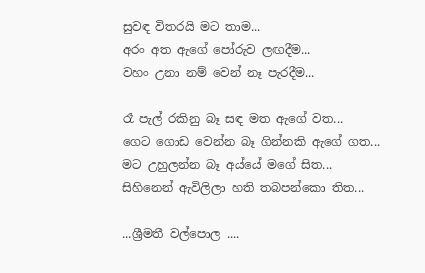සුවඳ විතරයි මට තාම...
අරං අත ඇගේ පෝරුව ලඟදීම...
වහං උනා නම් වෙන් නෑ පැරදීම...

රෑ පැල් රකිනු බෑ සඳ මත ඇගේ වත...
ගෙට ගොඩ වෙන්න බෑ ගින්නකි ඇගේ ගත...
මට උහුලන්න බෑ අය්යේ මගේ සිත...
සිහිනෙන් ඇවිලිලා හති තබපන්කො තිත...

...ශ්‍රීමතී වල්පොල ....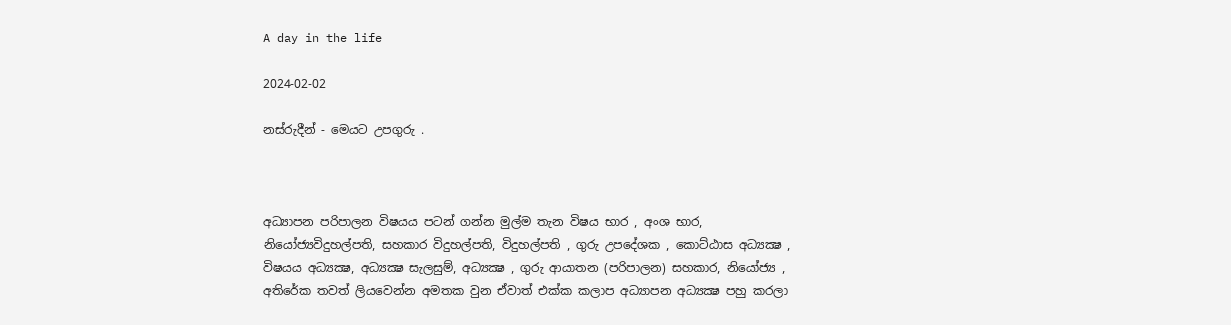A day in the life

2024-02-02

නස්රුදීන් - මෙයට උපගුරු .



අධ්‍යාපන පරිපාලන විෂයය පටන් ගන්න මුල්ම තැන විෂය භාර , අංශ භාර, නියෝජ්‍යවිදුහල්පති, සහකාර විදුහල්පති, විදුහල්පති , ගුරු උපදේශක , කොට්ඨාස අධ්‍යක්‍ෂ , විෂයය අධ්‍යක්‍ෂ, අධ්‍යක්‍ෂ සැලසුම්, අධ්‍යක්‍ෂ , ගුරු ආයාතන (පරිපාලන) සහකාර, නියෝජ්‍ය , අතිරේක තවත් ලියවෙන්න අමතක වුන ඒවාත් එක්ක කලාප අධ්‍යාපන අධ්‍යක්‍ෂ පහු කරලා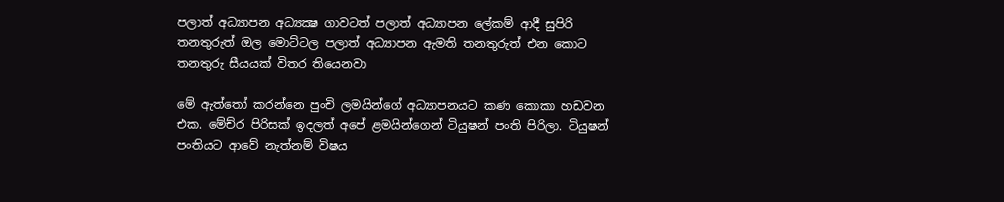පලාත් අධ්‍යාපන අධ්‍යක්‍ෂ ගාවටත් පලාත් අධ්‍යාපන ලේකම් ආදී සුපිරි තනතුරුත් ඔල මොට්ටල පලාත් අධ්‍යාපන ඇමති තනතුරුත් එන කොට තනතුරු සීයයක් විතර තියෙනවා

මේ ඇත්තෝ කරන්නෙ පුංචි ලමයින්ගේ අධ්‍යාපනයට කණ කොකා හඩවන එක. මේච්ර පිරිසක් ඉදලත් අපේ ළමයින්ගෙන් ටියුෂන් පංති පිරිලා. ටියුෂන් පංතියට ආවේ නැත්නම් විෂය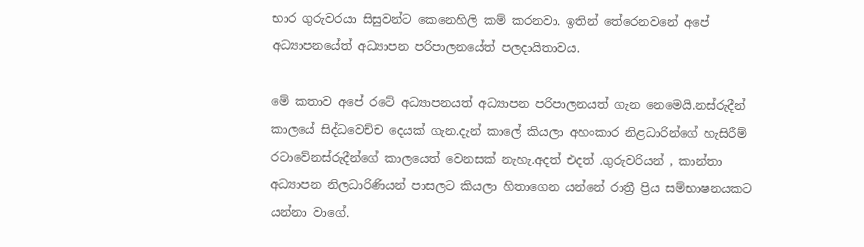භාර ගුරුවරයා සිසුවන්ට කෙනෙහිලි කම් කරනවා. ඉතින් තේරෙනවනේ අපේ අධ්‍යාපනයේත් අධ්‍යාපන පරිපාලනයේත් පලදායිතාවය.

මේ කතාව අපේ රටේ අධ්‍යාපනයත් අධ්‍යාපන පරිපාලනයත් ගැන නෙමෙයි.නස්රුදීන් කාලයේ සිද්ධවෙච්ච දෙයක් ගැන.දැන් කාලේ කියලා අහංකාර නිළධාරින්ගේ හැසිරීම් රටාවේනස්රුදීන්ගේ කාලයෙත් වෙනසක් නැහැ.අදත් එදත් .ගුරුවරියන් , කාන්තා අධ්‍යාපන නිලධාරිණියන් පාසලට කියලා හිතාගෙන යන්නේ රාත්‍රී ප්‍රිය සම්භාෂනයකට යන්නා වාගේ.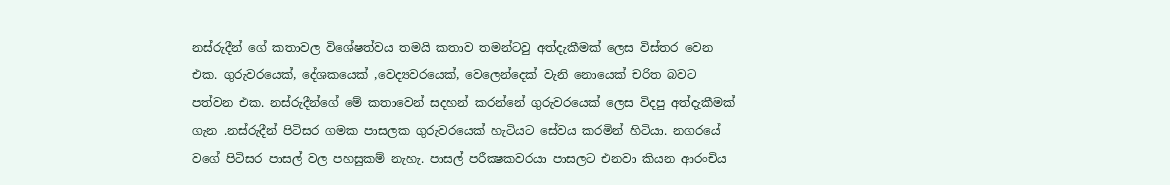නස්‌රුදීන් ගේ කතාවල විශේෂත්වය තමයි කතාව තමන්ටවු අත්දැකීමක් ලෙස විස්තර වෙන එක. ගුරුවරයෙක්, දේශකයෙක් ,වෙද්‍යවරයෙක්, වෙලෙන්දෙක් වැනි නොයෙක් චරිත බවට පත්වන එක. නස්‌රුදීන්ගේ මේ කතාවෙන් සදහන් කරන්නේ ගුරුවරයෙක් ලෙස විදපු අත්දැකීමක් ගැන .නස්‌රුදීන් පිටිසර ගමක පාසලක ගුරුවරයෙක් හැටියට සේවය කරමින් හිටියා. නගරයේ වගේ පිටිසර පාසල් වල පහසුකම් නැහැ. පාසල් පරීක්‍ෂකවරයා පාසලට එනවා කියන ආරංචිය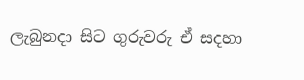ලැබුනදා සිට ගුරුවරු ඒ සදහා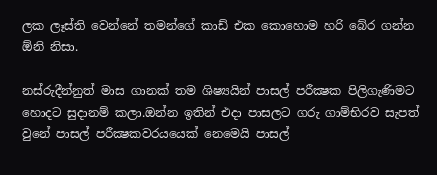ලක ලෑස්ති වෙන්නේ තමන්ගේ කාඩ් එක කොහොම හරි බේර ගන්න ඕනි නිසා.

නස්‌රුදීන්නුත් මාස ගානක් තම ශිෂ්‍යයින් පාසල් පරීක්‍ෂක පිලිගැණිමට හොදට සුදානම් කලා.ඔන්න ඉතින් එදා පාසලට ‍ගරු ගාම්භිරව සැපත් වුනේ පාසල් පරීක්‍ෂකවරයයෙක් නෙමෙයි පාසල්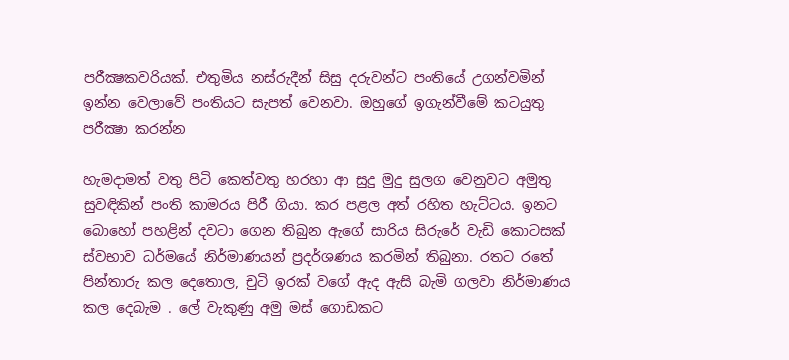පරීක්‍ෂකවරියක්. එතුමිය නස්‌රුදීන් සිසු දරුවන්ට පංතියේ උගන්වමින් ඉන්න වෙලාවේ පංතියට සැපත් වෙනවා. ඔහුගේ ඉගැන්වීමේ කටයුතු පරීක්‍ෂා කරන්න

හැමදාමත් වතු පිටි කෙත්වතු හරහා ආ සුදු මුදු සුලග වෙනුවට අමුතු සුවඳිකින් පංති කාමරය පිරී ගියා. කර පළල අත් රහිත හැට්‌ටය. ඉනට බොහෝ පහළින් දවටා ගෙන තිබුන ඇගේ සාරිය සිරුරේ වැඩි කොටසක් ස්වභාව ධර්මයේ නිර්මාණයන් ප්‍රදර්ශණය කරමින් තිබුනා. රතට රතේ පින්තාරු කල දෙතොල, චුටි ඉරක් වගේ ඇද ඇසි බැමි ගලවා නිර්මාණය කල දෙබැම . ලේ වැකුණු අමු මස් ගොඩකට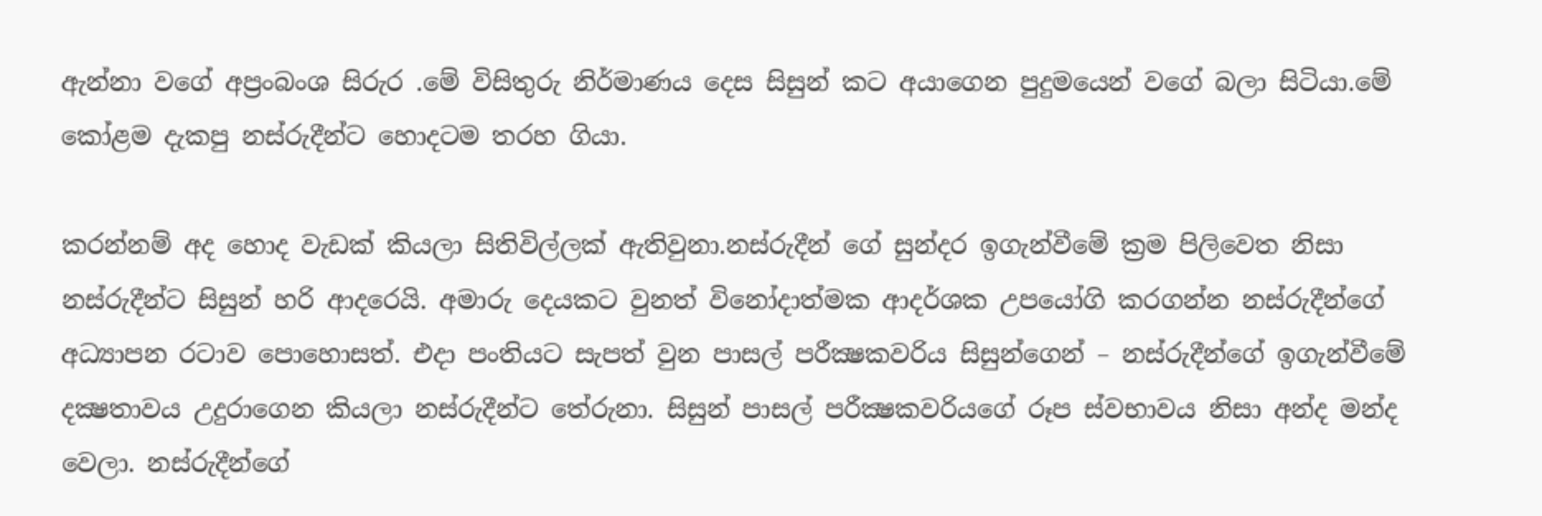ඇන්නා වගේ අප්‍රංබංශ සිර‍ැර .මේ විසිතුරු නිර්මාණය දෙස සිසුන් කට අයාගෙන පුදුමයෙන් වගේ බලා සිටියා.මේ කෝළම දැකපු නස්‌රුදීන්ට හොදටම තරහ ගියා.

කරන්නම් අද හොද වැඩක් කියලා සිතිවිල්ලක් ඇතිවුනා.නස්‌රුදීන් ගේ සුන්දර ඉගැන්වීමේ ක්‍රම පිලිවෙත නිසා නස්රුදීන්ට සිසුන් හරි ආදරෙයි. අමාරු දෙයකට වුනත් විනෝදාත්මක ආදර්ශක උපයෝගි කරගන්න නස්‌රුදීන්ගේ අධ්‍යාපන රටාව පොහොසත්. එදා පංතියට සැපත් වුන පාසල් පරීක්‍ෂකවරිය සිසුන්ගෙන් – නස්‌රුදීන්ගේ ඉගැන්වීමේ දක්‍ෂතාවය උදුරාගෙන කියලා නස්රුදීන්ට තේරුනා. සිසුන් පාසල් පරීක්‍ෂකවරියගේ රූප ස්වභාවය නිසා අන්ද මන්ද වෙලා. නස්රුදීන්ගේ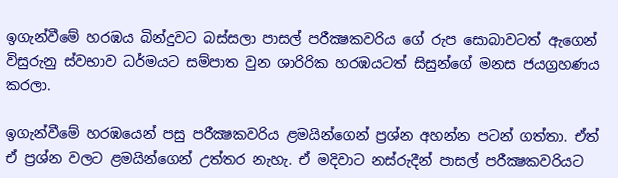ඉගැන්වීමේ හරඹය බින්දුවට බස්සලා පාසල් පරීක්‍ෂකවරිය ගේ රුප සොබාවටත් ඇගෙන් විසුරුනු ස්වභාව ධර්මයට සම්පාත වුන ශාරිරික හරඹයටත් සිසුන්ගේ මනස ජයග්‍රහණය කරලා.

ඉගැන්වීමේ හරඹයෙන් පසු පරීක්‍ෂකවරිය ළමයින්ගෙන් ප්‍රශ්න අහන්න පටන් ගත්තා. ඒත් ඒ ප්‍රශ්න වලට ළමයින්ගෙන් උත්තර නැහැ. ඒ මදිවාට නස්‌රුදීන් පාසල් පරීක්‍ෂකවරියට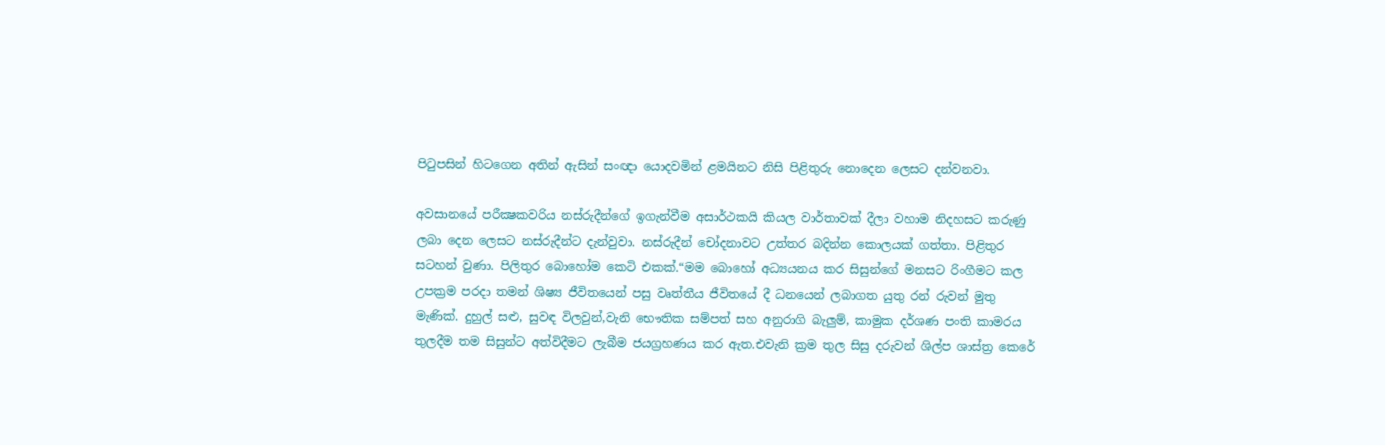පිටුපසින් හිටගෙන අතින් ඇසින් සංඥා යොදවමින් ළමයිනට නිසි පිළිතුරු නොදෙන ලෙසට දන්වනවා.

අවසානයේ පරීක්‍ෂකවරිය නස්‌රුදීන්ගේ ඉගැන්වීම අසාර්ථකයි කියල වාර්තාවක් දීලා වහාම නිදහසට කරුණු ලබා දෙන ලෙසට නස්රුදීන්ට දැන්වුවා. නස්‌රුදීන් චෝදනාවට උත්තර බදින්න කොලයක් ගත්තා. පිළිතුර සටහන් වුණා. පිලිතුර බොහෝම කෙටි එකක්.“මම බොහෝ අධ්‍යයනය කර සිසුන්ගේ මනසට රිංගීමට කල උපක්‍රම පරදා තමන් ශිෂ්‍ය ජීවිතයෙන් පසු වෘත්තීය ජීවිතයේ දී ධනයෙන් ලබාගත යුතු රන් රුවන් මුතු මැණික්‌. දුහුල් සළු, සුවඳ විලවුන්,වැනි භෞතික සම්පත් සහ අනුරාගි බැලුම්, කාමුක දර්ශණ පංති කාමරය තුලදීම තම සිසුන්ට අත්විදීමට ලැබීම ජයග්‍රහණය කර ඇත.එවැනි ක්‍රම තුල සිසු දරුවන් ශිල්ප ශාස්‌ත්‍ර කෙරේ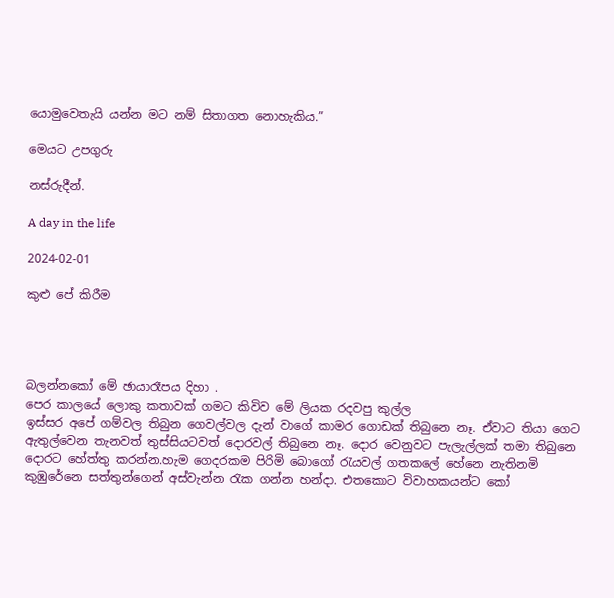යොමුවෙතැයි යන්න මට නම් සිතාගත නොහැකිය.”

මෙයට උපගුරු

නස්රුදීන්.

A day in the life

2024-02-01

කුළු පේ කිරීම




බලන්නකෝ මේ ඡායාරෑපය දිහා .
පෙර කාලයේ ලොකු කතාවක් ගමට කිවිව මේ ලියක රදවපු කුල්ල
ඉස්සර අපේ ගම්වල තිබුන ගෙවල්වල දැන් වාගේ කාමර ගොඩක් තිබුනෙ නෑ. ඒවාට තියා ගෙට ඇතුල්වෙන තැනවත් තුස්සියටවත් දොරවල් තිබුනෙ නෑ. දොර වෙනුවට පැලැල්ලක් තමා තිබුනෙ දොරට හේත්තු කරන්න.හැම ගෙදරකම පිරිමි බොගෝ රැයවල් ගතකලේ හේනෙ නැතිනමි කුඹුරේනෙ සත්තුන්ගෙන් අස්වැන්න රැක ගන්න හන්දා. එතකොට විවාහකයන්ට කෝ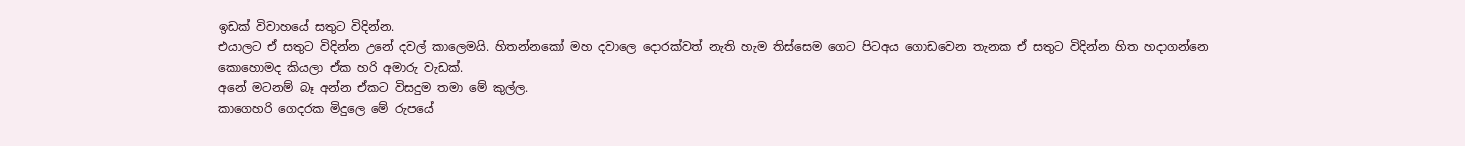ඉඩක් විවාහයේ සතුට විදින්න.
එයාලට ඒ සතුට විදින්න උනේ දවල් කාලෙමයි. හිතන්නකෝ මහ දවාලෙ දොරක්වත් නැති හැම තිස්සෙම ගෙට පිටඅය ගොඩවෙන තැනක ඒ සතුට විදින්න හිත හදාගන්නෙ කොහොමද කියලා ඒක හරි අමාරු වැඩක්.
අනේ මටනම් බෑ අන්න ඒකට විසදුම තමා මේ කුල්ල.
කාගෙහරි ගෙදරක මිදුලෙ මේ රුපයේ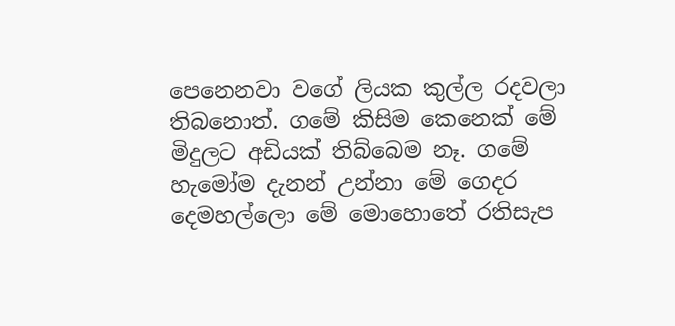පෙනෙනවා වගේ ලියක කුල්ල රදවලා තිබනොත්. ගමේ කිසිම කෙනෙක් මේ මිදුලට අඩියක් තිබ්බෙම නෑ. ගමේ හැමෝම දැනන් උන්නා මේ ගෙදර දෙමහල්ලො මේ මොහොතේ රතිසැප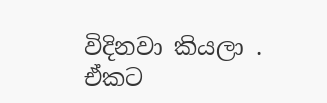විදිනවා කියලා .
ඒකට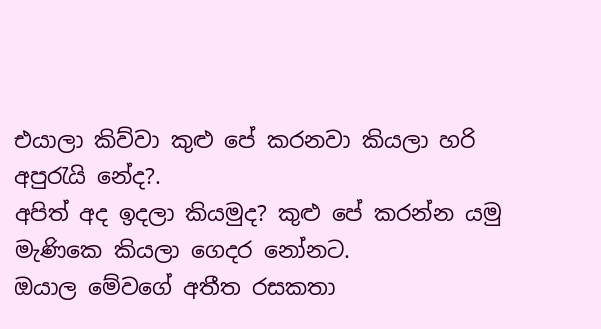එයාලා කිව්වා කුළු පේ කරනවා කියලා හරි අපුරැයි නේද?.
අපිත් අද ඉදලා කියමුද? කුළු පේ කරන්න යමු මැණිකෙ කියලා ගෙදර නෝනට.
ඔයාල මේවගේ අතීත රසකතා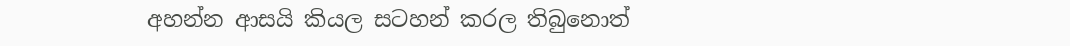අහන්න ආසයි කියල සටහන් කරල තිබුනොත්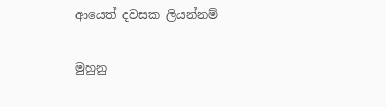ආයෙත් දවසක ලියන්නම්

මුහුනු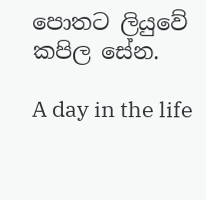පොතට ලියුවේ කපිල සේන.

A day in the life